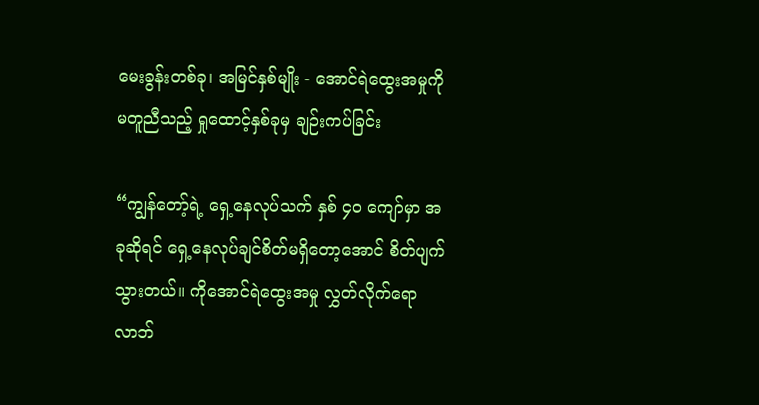မေးခွန်းတစ်ခု၊ အမြင်နှစ်မျိုး - အောင်ရဲထွေးအမှုကို မတူညီသည့် ရှုထောင့်နှစ်ခုမှ ချဉ်းကပ်ခြင်း

“ကျွန်တော့်ရဲ့ ရှေ့နေလုပ်သက် နှစ် ၄၀ ကျော်မှာ အခုဆိုရင် ရှေ့နေလုပ်ချင်စိတ်မရှိတော့အောင် စိတ်ပျက်သွားတယ်။ ကိုအောင်ရဲထွေးအမှု လွှတ်လိုက်ရော လာဘ်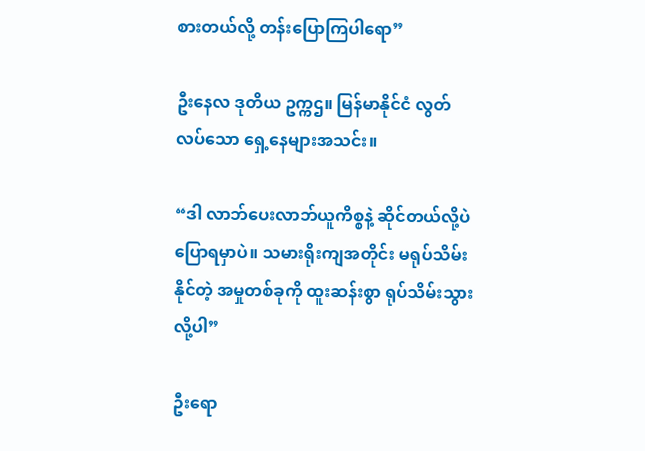စားတယ်လို့ တန်းပြောကြပါရော”

ဦးနေလ ဒုတိယ ဥက္ကဌ။ မြန်မာနိုင်ငံ လွတ်လပ်သော ရှေ့နေများအသင်း။

“ဒါ လာဘ်ပေးလာဘ်ယူကိစ္စနဲ့ ဆိုင်တယ်လို့ပဲ ပြောရမှာပဲ။ သမားရိုးကျအတိုင်း မရုပ်သိမ်းနိုင်တဲ့ အမှုတစ်ခုကို ထူးဆန်းစွာ ရုပ်သိမ်းသွားလို့ပါ”

ဦးရော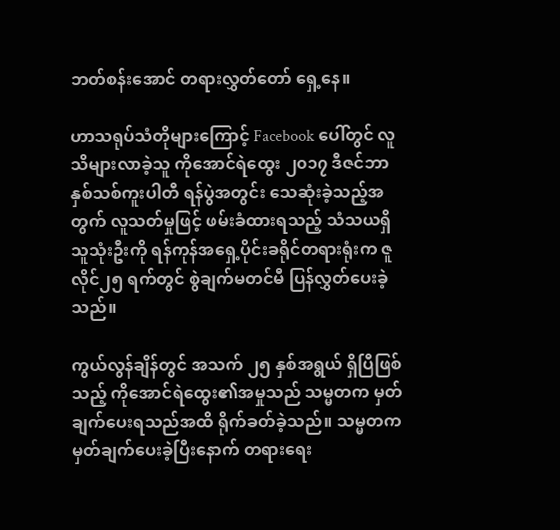ဘတ်စန်းအောင် တရားလွှတ်တော် ရှေ့နေ။

ဟာသရုပ်သံတိုများကြောင့် Facebook ပေါ်တွင် လူသိများလာခဲ့သူ ကိုအောင်ရဲထွေး ၂၀၁၇ ဒီဇင်ဘာ နှစ်သစ်ကူးပါတီ ရန်ပွဲအတွင်း သေဆုံးခဲ့သည့်အတွက် လူသတ်မှုဖြင့် ဖမ်းခံထားရသည့် သံသယရှိသူသုံးဦးကို ရန်ကုန်အရှေ့ပိုင်းခရိုင်တရားရုံးက ဇူလိုင်၂၅ ရက်တွင် စွဲချက်မတင်မီ ပြန်လွှတ်ပေးခဲ့သည်။

ကွယ်လွန်ချိန်တွင် အသက် ၂၅ နှစ်အရွယ် ရှိပြီဖြစ်သည့် ကိုအောင်ရဲထွေး၏အမှုသည် သမ္မတက မှတ်ချက်ပေးရသည်အထိ ရိုက်ခတ်ခဲ့သည်။ သမ္မတက မှတ်ချက်ပေးခဲ့ပြီးနောက် တရားရေး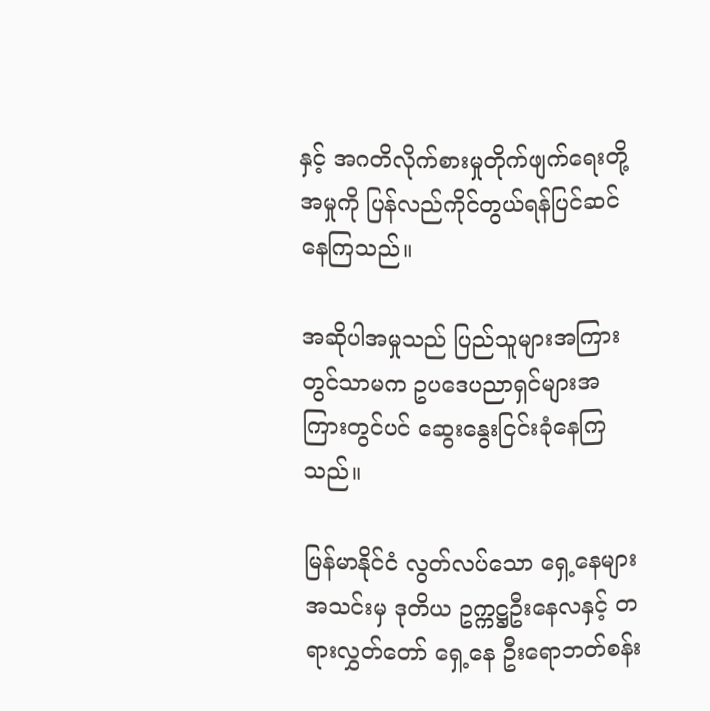နှင့် အဂတိလိုက်စားမှုတိုက်ဖျက်ရေးတို့ အမှုကို ပြန်လည်ကိုင်တွယ်ရန်ပြင်ဆင်နေကြသည်။

အဆိုပါအမှုသည် ပြည်သူများအကြားတွင်သာမက ဥပဒေပညာရှင်များအကြားတွင်ပင် ဆွေးနွေးငြင်းခုံနေကြသည်။

မြန်မာနိုင်ငံ လွတ်လပ်သော ရှေ့နေများအသင်းမှ ဒုတိယ ဥက္ကဋ္ဌဦးနေလနှင့် တရားလွှတ်တော် ရှေ့နေ ဦးရောဘတ်စန်း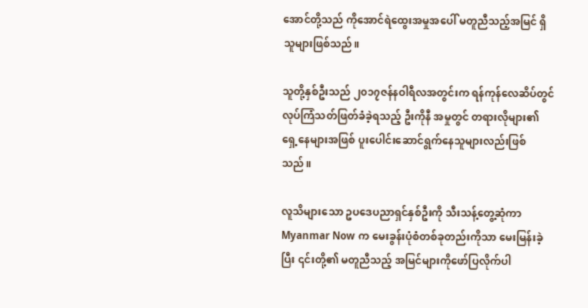အောင်တို့သည် ကိုအောင်ရဲထွေးအမှုအပေါ် မတူညီသည့်အမြင် ရှိသူများဖြစ်သည်။

သူတို့နှစ်ဦးသည် ၂၀၁၇ဇန်နဝါရီလအတွင်းက ရန်ကုန်လေဆိပ်တွင် လုပ်ကြံသတ်ဖြတ်ခံခဲ့ရသည့် ဦးကိုနီ အမှုတွင် တရားလိုများ၏ရှေ့နေများအဖြစ် ပူးပေါင်းဆောင်ရွက်နေသူများလည်းဖြစ်သည်။

လူသိများသော ဥပဒေပညာရှင်နှစ်ဦးကို သီးသန့်တွေ့ဆုံကာ Myanmar Now က မေးခွန်းပုံစံတစ်ခုတည်းကိုသာ မေးမြန်းခဲ့ပြီး ၎င်းတို့၏ မတူညီသည့် အမြင်များကိုဖော်ပြလိုက်ပါ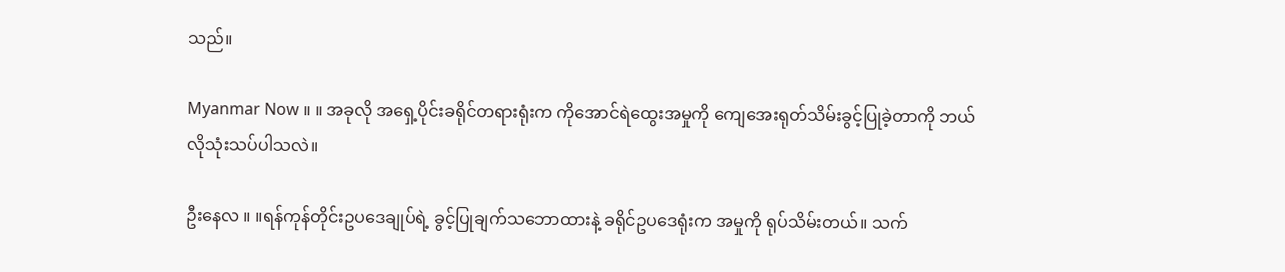သည်။

Myanmar Now ။ ။ အခုလို အရှေ့ပိုင်းခရိုင်တရားရုံးက ကိုအောင်ရဲထွေးအမှုကို ကျေအေးရုတ်သိမ်းခွင့်ပြုခဲ့တာကို ဘယ်လိုသုံးသပ်ပါသလဲ။

ဦးနေလ ။ ။ရန်ကုန်တိုင်းဥပဒေချုပ်ရဲ့ ခွင့်ပြုချက်သဘောထားနဲ့ ခရိုင်ဥပဒေရုံးက အမှုကို ရုပ်သိမ်းတယ်။ သက်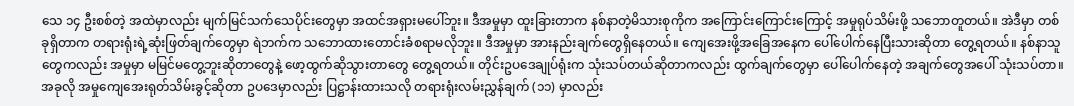သေ ၁၄ ဦးစစ်တဲ့ အထဲမှာလည်း မျက်မြင်သက်သေပိုင်းတွေမှာ အထင်အရှားမပေါ်ဘူး။ ဒီအမှုမှာ ထူးခြားတာက နစ်နာတဲ့မိသားစုကိုက အကြောင်းကြောင်းကြောင့် အမှုရုပ်သိမ်းဖို့ သဘောတူတယ်။ အဲဒီမှာ တစ်ခုရှိတာက တရားရုံးရဲ့ဆုံးဖြတ်ချက်တွေမှာ ရဲဘက်က သဘောထားတောင်းခံစရာမလိုဘူး။ ဒီအမှုမှာ အားနည်းချက်တွေရှိနေတယ်။ ကျေအေးဖို့အခြေအနေက ပေါ်ပေါက်နေပြီးသားဆိုတာ တွေ့ရတယ်။ နစ်နာသူတွေကလည်း အမှုမှာ မမြင်မတွေ့ဘူးဆိုတာတွေနဲ့ ဖော့ထွက်ဆိုသွားတာတွေ တွေ့ရတယ်။ တိုင်းဥပဒေချုပ်ရုံးက သုံးသပ်တယ်ဆိုတာကလည်း ထွက်ချက်တွေမှာ ပေါ်ပေါက်နေတဲ့ အချက်တွေအပေါ် သုံးသပ်တာ။ အခုလို အမှုကျေအေးရုတ်သိမ်းခွင့်ဆိုတာ ဥပဒေမှာလည်း ပြဋ္ဌာန်းထားသလို တရားရုံးလမ်းညွှန်ချက် (၁၁) မှာလည်း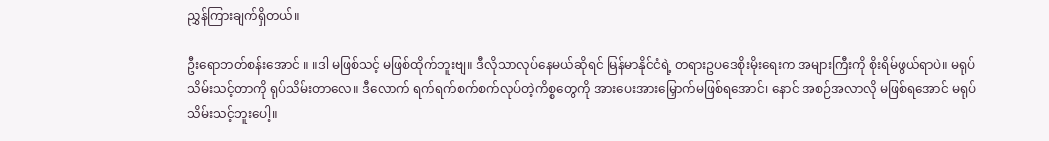ညွှန်ကြားချက်ရှိတယ်။

ဦးရောဘတ်စန်းအောင် ။ ။ဒါ မဖြစ်သင့် မဖြစ်ထိုက်ဘူးဗျ။ ဒီလိုသာလုပ်နေမယ်ဆိုရင် မြန်မာနိုင်ငံရဲ့ တရားဥပဒေစိုးမိုးရေးက အများကြီးကို စိုးရိမ်ဖွယ်ရာပဲ။ မရုပ်သိမ်းသင့်တာကို ရုပ်သိမ်းတာလေ။ ဒီလောက် ရက်ရက်စက်စက်လုပ်တဲ့ကိစ္စတွေကို အားပေးအားမြှောက်မဖြစ်ရအောင်၊ နောင် အစဉ်အလာလို မဖြစ်ရအောင် မရုပ်သိမ်းသင့်ဘူးပေါ့။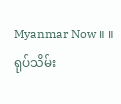Myanmar Now ။ ။ ရုပ်သိမ်း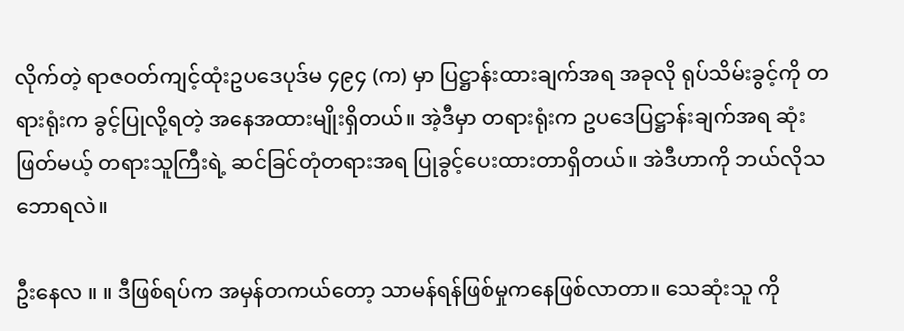လိုက်တဲ့ ရာဇဝတ်ကျင့်ထုံးဥပဒေပုဒ်မ ၄၉၄ (က) မှာ ပြဋ္ဌာန်းထားချက်အရ အခုလို ရုပ်သိမ်းခွင့်ကို တရားရုံးက ခွင့်ပြုလို့ရတဲ့ အနေအထားမျိုးရှိတယ်။ အဲ့ဒီမှာ တရားရုံးက ဥပဒေပြဋ္ဌာန်းချက်အရ ဆုံးဖြတ်မယ့် တရားသူကြီးရဲ့ ဆင်ခြင်တုံတရားအရ ပြုခွင့်ပေးထားတာရှိတယ်။ အဲဒီဟာကို ဘယ်လိုသဘောရလဲ။

ဦးနေလ ။ ။ ဒီဖြစ်ရပ်က အမှန်တကယ်တော့ သာမန်ရန်ဖြစ်မှုကနေဖြစ်လာတာ။ သေဆုံးသူ ကို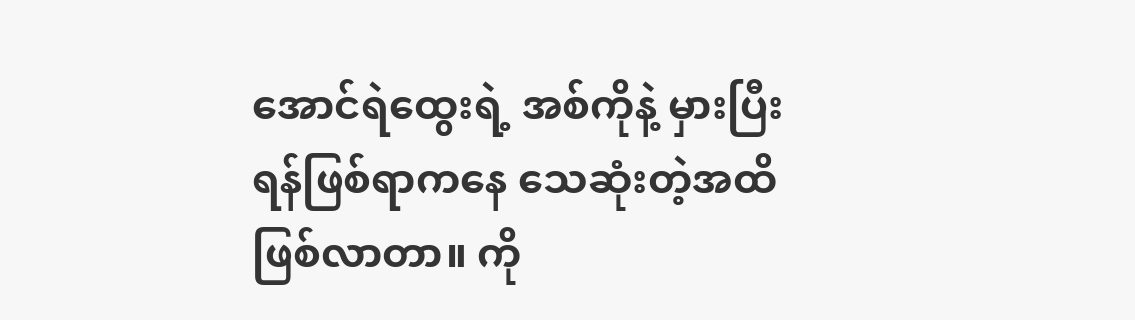အောင်ရဲထွေးရဲ့ အစ်ကိုနဲ့ မှားပြီး ရန်ဖြစ်ရာကနေ သေဆုံးတဲ့အထိ ဖြစ်လာတာ။ ကို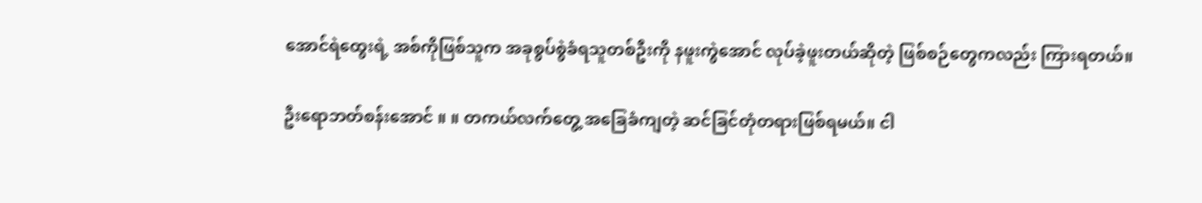အောင်ရဲထွေးရဲ့ အစ်ကိုဖြစ်သူက အခုစွပ်စွဲခံရသူတစ်ဦးကို နဖူးကွဲအောင် လုပ်ခဲ့ဖူးတယ်ဆိုတဲ့ ဖြစ်စဉ်တွေကလည်း ကြားရတယ်။

ဦးရောဘတ်စန်းအောင် ။ ။ တကယ်လက်တွေ့ အခြေခံကျတဲ့ ဆင်ခြင်တုံတရားဖြစ်ရမယ်။ ငါ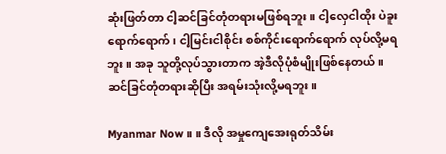ဆုံးဖြတ်တာ ငါ့ဆင်ခြင်တုံတရားမဖြစ်ရဘူး။ ငါ့လှေငါထိုး ပဲခူးရောက်ရောက်၊ ငါ့မြင်းငါစိုင်း စစ်ကိုင်းရောက်ရောက် လုပ်လို့မရဘူး။ အခု သူတို့လုပ်သွားတာက အဲ့ဒီလိုပုံစံမျိုးဖြစ်နေတယ်။ ဆင်ခြင်တုံတရားဆိုပြီး အရမ်းသုံးလို့မရဘူး။

Myanmar Now ။ ။ ဒီလို အမှုကျေအေးရုတ်သိမ်း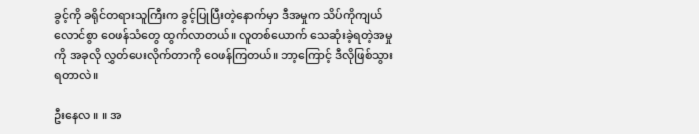ခွင့်ကို ခရိုင်တရားသူကြီးက ခွင့်ပြုပြီးတဲ့နောက်မှာ ဒီအမှုက သိပ်ကိုကျယ်လောင်စွာ ဝေဖန်သံတွေ ထွက်လာတယ်။ လူတစ်ယောက် သေဆုံးခဲ့ရတဲ့အမှုကို အခုလို လွှတ်ပေးလိုက်တာကို ဝေဖန်ကြတယ်။ ဘာ့ကြောင့် ဒီလိုဖြစ်သွားရတာလဲ။

ဦးနေလ ။ ။ အ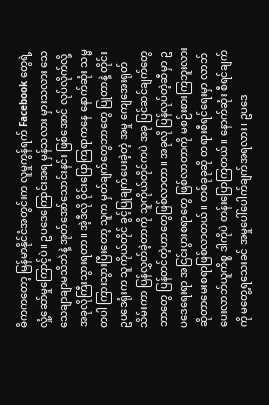ဓိကကတော့ မြန်မာနိုင်ငံအတွင်းက လူမှုကွန်ရက် Facebook တွေရဲ့ လှုံ့ဆော်မှုကြောင့်ပဲ။ ဥပဒေကြောင်းအရ မှန်သလား မှားသလား သေသေချာချာမသိဘဲနဲ့ အုတ်အော်သောင်းနင်း ဖြစ်အောင် လုပ်လိုက်လို့ အခုလိုကြီးသွားရတာ။ အဲ့ဒီလို ဝိုင်းပြောကြရာကနေ နောက်ဆုံး သမ္မတပါ ကြားသွားပြီးတော့ သူက မှတ်ချက်တွေဘာတွေ ပြုတာနဲ့ တိုင်းဥပဒေရုံးက သူကိုယ်တိုင် ခွင့်ပြုချက်ပေးခဲ့တဲ့ အမှု ကျေအေးရုတ်သိမ်းကာ ပြန်လွှတ်ခဲ့တာကို သူကိုယ်တိုင်ကပဲ အခု ပြင်ဆင်ချက်တွေဘာတွေ ပြန်တင်တဲ့ဟာတွေဖြစ်လာတာ။ အခုလို ပြန်လုပ်တဲ့ဆီမှာ ဥပဒေရေးရာ အငြင်းပွားစရာတွေ ဖြစ်လာတာကို မစဉ်းစားကြဘူးလား ဆိုတာမေးစရာဖြစ်လာတယ်။ တစ်ခုခုဆို တရားစီရင်ရေးမှာ လာဘ်ပေးလာဘ်ယူကိစ္စ ဒါကိုပဲ တန်းပြောကြတယ်။ နောက်ဆုံး စီရင်ချက်ကို မတွေ့ရသေးခင် အမှုပေါ်ပေါက်ချက်အရလား၊ ဥပဒေ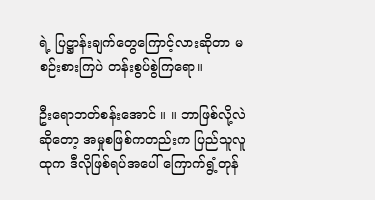ရဲ့ ပြဋ္ဌာန်းချက်တွေကြောင့်လားဆိုတာ မစဉ်းစားကြပဲ တန်းစွပ်စွဲကြရော။

ဦးရောဘတ်စန်းအောင် ။ ။ ဘာဖြစ်လို့လဲဆိုတော့ အမှုစဖြစ်ကတည်းက ပြည်သူလူထုက ဒီလိုဖြစ်ရပ်အပေါ် ကြောက်ရွံ့တုန်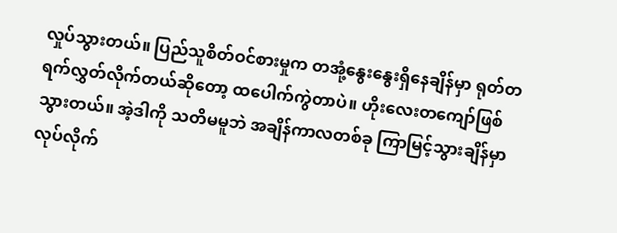လှုပ်သွားတယ်။ ပြည်သူစိတ်ဝင်စားမှုက တအုံ့နွေးနွေးရှိနေချိန်မှာ ရုတ်တရက်လွှတ်လိုက်တယ်ဆိုတော့ ထပေါက်ကွဲတာပဲ။ ဟိုးလေးတကျော်ဖြစ်သွားတယ်။ အဲ့ဒါကို သတိမမူဘဲ အချိန်ကာလတစ်ခု ကြာမြင့်သွားချိန်မှာ လုပ်လိုက်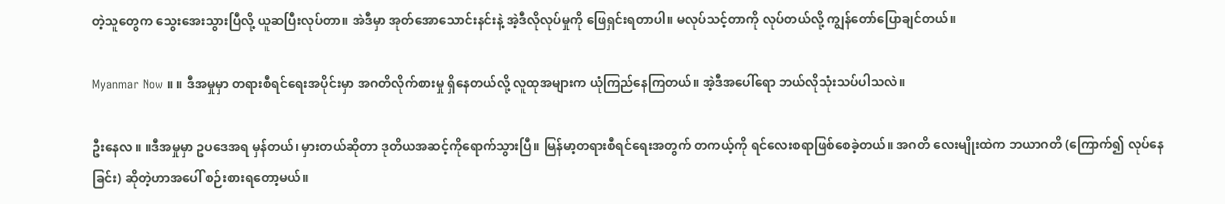တဲ့သူတွေက သွေးအေးသွားပြီလို့ ယူဆပြီးလုပ်တာ။ အဲဒီမှာ အုတ်အောသောင်းနင်းနဲ့ အဲ့ဒီလိုလုပ်မှုကို ဖြေရှင်းရတာပါ။ မလုပ်သင့်တာကို လုပ်တယ်လို့ ကျွန်တော်ပြောချင်တယ်။

Myanmar Now ။ ။ ဒီအမှုမှာ တရားစီရင်ရေးအပိုင်းမှာ အဂတိလိုက်စားမှု ရှိနေတယ်လို့ လူထုအများက ယုံကြည်နေကြတယ်။ အဲ့ဒီအပေါ်ရော ဘယ်လိုသုံးသပ်ပါသလဲ။

ဦးနေလ ။ ။ဒီအမှုမှာ ဥပဒေအရ မှန်တယ်၊ မှားတယ်ဆိုတာ ဒုတိယအဆင့်ကိုရောက်သွားပြီ။ မြန်မာ့တရားစီရင်ရေးအတွက် တကယ့်ကို ရင်လေးစရာဖြစ်စေခဲ့တယ်။ အဂတိ လေးမျိုးထဲက ဘယာဂတိ (ကြောက်၍ လုပ်နေခြင်း) ဆိုတဲ့ဟာအပေါ် စဉ်းစားရတော့မယ်။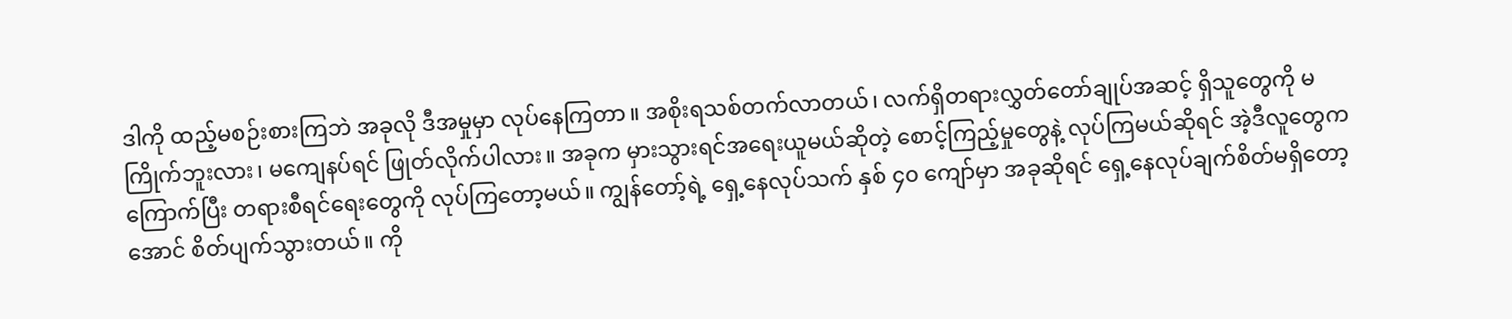ဒါကို ထည့်မစဉ်းစားကြဘဲ အခုလို ဒီအမှုမှာ လုပ်နေကြတာ။ အစိုးရသစ်တက်လာတယ်၊ လက်ရှိတရားလွှတ်တော်ချုပ်အဆင့် ရှိသူတွေကို မကြိုက်ဘူးလား၊ မကျေနပ်ရင် ဖြုတ်လိုက်ပါလား။ အခုက မှားသွားရင်အရေးယူမယ်ဆိုတဲ့ စောင့်ကြည့်မှုတွေနဲ့ လုပ်ကြမယ်ဆိုရင် အဲ့ဒီလူတွေက ကြောက်ပြီး တရားစီရင်ရေးတွေကို လုပ်ကြတော့မယ်။ ကျွန်တော့်ရဲ့ ရှေ့နေလုပ်သက် နှစ် ၄၀ ကျော်မှာ အခုဆိုရင် ရှေ့နေလုပ်ချက်စိတ်မရှိတော့အောင် စိတ်ပျက်သွားတယ်။ ကို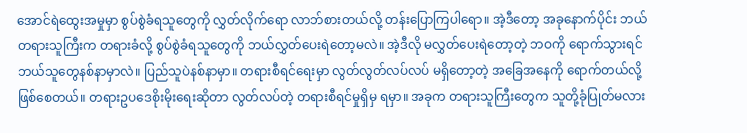အောင်ရဲထွေးအမှုမှာ စွပ်စွဲခံရသူတွေကို လွှတ်လိုက်ရော လာဘ်စားတယ်လို့ တန်းပြောကြပါရော။ အဲ့ဒီတော့ အခုနောက်ပိုင်း ဘယ်တရားသူကြီးက တရားခံလို့ စွပ်စွဲခံရသူတွေကို ဘယ်လွှတ်ပေးရဲတော့မလဲ။ အဲ့ဒီလို မလွှတ်ပေးရဲတော့တဲ့ ဘဝကို ရောက်သွားရင် ဘယ်သူတွေနစ်နာမှာလဲ။ ပြည်သူပဲနစ်နာမှာ။ တရားစီရင်ရေးမှာ လွတ်လွတ်လပ်လပ် မရှိတော့တဲ့ အခြေအနေကို ရောက်တယ်လို့ ဖြစ်စေတယ်။ တရားဥပဒေစိုးမိုးရေးဆိုတာ လွတ်လပ်တဲ့ တရားစီရင်မှုရှိမှ ရမှာ။ အခုက တရားသူကြီးတွေက သူတို့ခုံပြုတ်မလား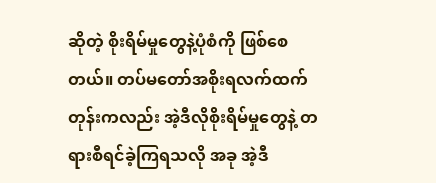ဆိုတဲ့ စိုးရိမ်မှုတွေနဲ့ပုံစံကို ဖြစ်စေတယ်။ တပ်မတော်အစိုးရလက်ထက်တုန်းကလည်း အဲ့ဒီလိုစိုးရိမ်မှုတွေနဲ့ တရားစီရင်ခဲ့ကြရသလို အခု အဲ့ဒီ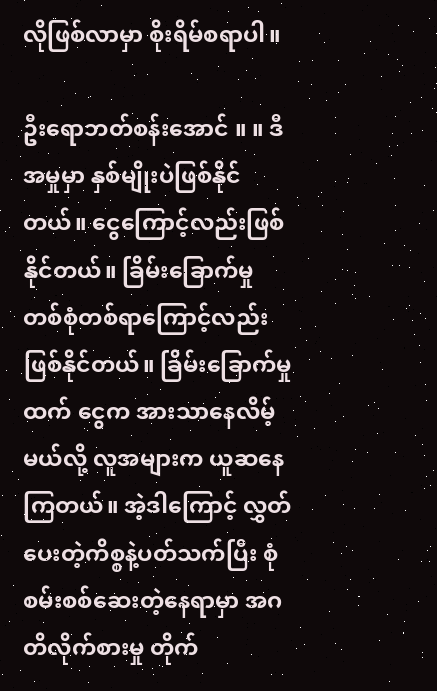လိုဖြစ်လာမှာ စိုးရိမ်စရာပါ။

ဦးရောဘတ်စန်းအောင် ။ ။ ဒီအမှုမှာ နှစ်မျိုးပဲဖြစ်နိုင်တယ်။ ငွေကြောင့်လည်းဖြစ်နိုင်တယ်။ ခြိမ်းခြောက်မှု တစ်စုံတစ်ရာကြောင့်လည်း ဖြစ်နိုင်တယ်။ ခြိမ်းခြောက်မှုထက် ငွေက အားသာနေလိမ့်မယ်လို့ လူအများက ယူဆနေကြတယ်။ အဲ့ဒါကြောင့် လွှတ်ပေးတဲ့ကိစ္စနဲ့ပတ်သက်ပြီး စုံစမ်းစစ်ဆေးတဲ့နေရာမှာ အဂတိလိုက်စားမှု တိုက်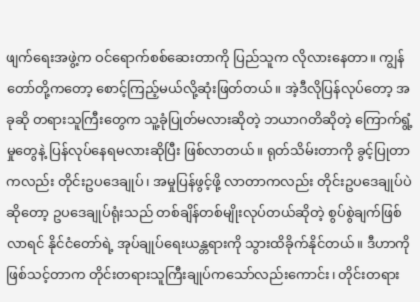ဖျက်ရေးအဖွဲ့က ဝင်ရောက်စစ်ဆေးတာကို ပြည်သူက လိုလားနေတာ။ ကျွန်တော်တို့ကတော့ စောင့်ကြည့်မယ်လို့ဆုံးဖြတ်တယ်။ အဲ့ဒီလိုပြန်လုပ်တော့ အခုဆို တရားသူကြီးတွေက သူ့ခုံပြုတ်မလားဆိုတဲ့ ဘယာဂတိဆိုတဲ့ ကြောက်ရွံ့မှုတွေနဲ့ ပြန်လုပ်နေရမလားဆိုပြီး ဖြစ်လာတယ်။ ရုတ်သိမ်းတာကို ခွင့်ပြုတာကလည်း တိုင်းဥပဒေချုပ်၊ အမှုပြန်ဖွင့်ဖို့ လာတာကလည်း တိုင်းဥပဒေချုပ်ပဲဆိုတော့ ဥပဒေချုပ်ရုံးသည် တစ်ချိန်တစ်မျိုးလုပ်တယ်ဆိုတဲ့ စွပ်စွဲချက်ဖြစ်လာရင် နိုင်ငံတော်ရဲ့ အုပ်ချုပ်ရေးယန္တရားကို သွားထိခိုက်နိုင်တယ်။ ဒီဟာကို ဖြစ်သင့်တာက တိုင်းတရားသူကြီးချုပ်ကသော်လည်းကောင်း၊ တိုင်းတရား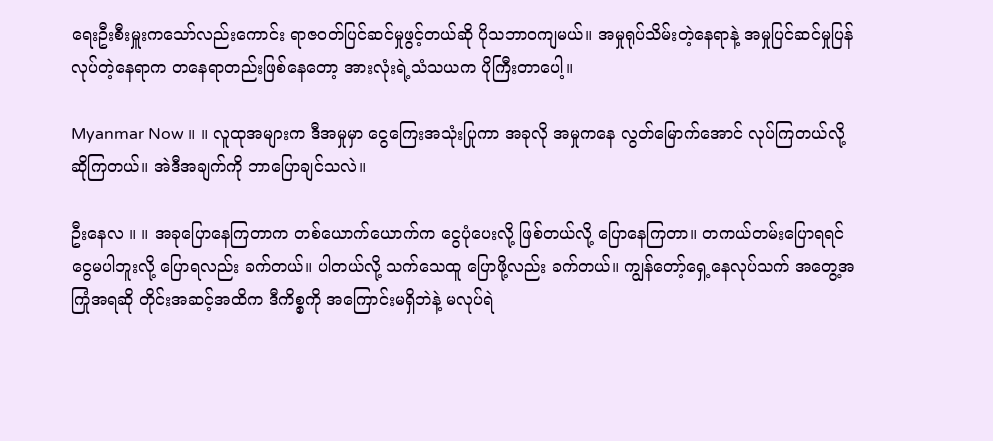ရေးဦးစီးမှူးကသော်လည်းကောင်း ရာဇဝတ်ပြင်ဆင်မှုဖွင့်တယ်ဆို ပိုသဘာဝကျမယ်။ အမှုရုပ်သိမ်းတဲ့နေရာနဲ့ အမှုပြင်ဆင်မှုပြန်လုပ်တဲ့နေရာက တနေရာတည်းဖြစ်နေတော့ အားလုံးရဲ့သံသယက ပိုကြီးတာပေါ့။

Myanmar Now ။ ။ လူထုအများက ဒီအမှုမှာ ငွေကြေးအသုံးပြုကာ အခုလို အမှုကနေ လွတ်မြောက်အောင် လုပ်ကြတယ်လို့ ဆိုကြတယ်။ အဲဒီအချက်ကို ဘာပြောချင်သလဲ။

ဦးနေလ ။ ။ အခုပြောနေကြတာက တစ်ယောက်ယောက်က ငွေပုံပေးလို့ ဖြစ်တယ်လို့ ပြောနေကြတာ။ တကယ်တမ်းပြောရရင် ငွေမပါဘူးလို့ ပြောရလည်း ခက်တယ်။ ပါတယ်လို့ သက်သေထူ ပြောဖို့လည်း ခက်တယ်။ ကျွန်တော့်ရှေ့နေလုပ်သက် အတွေ့အကြုံအရဆို တိုင်းအဆင့်အထိက ဒီကိစ္စကို အကြောင်းမရှိဘဲနဲ့ မလုပ်ရဲ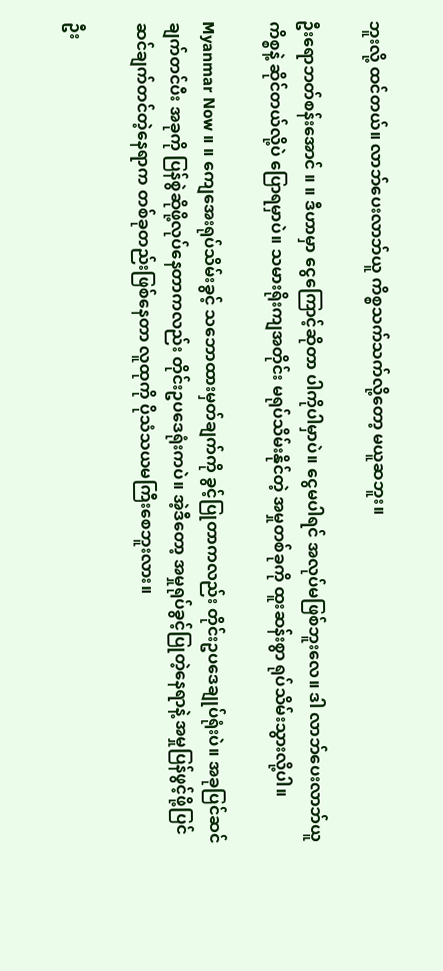ဘူးလို့ ထင်တယ်။ လာဘ်ပေးလာဘ်ယူ ကိစ္စသက်သက်လို့တော့ မယူဆဘူး။

ဦးရောဘတ်စန်းအောင် ။ ။ ဒီဟာမှာ ငွေကြောင့်ဆိုတာ ပါကိုပါမှာပဲ။ ငွေမပါရင် အလုပ်မဖြစ်ဘူးလေ။ ဒါ လာဘ်ပေးလာဘ်ယူကိစ္စနဲ့ ဆိုင်တယ်လို့ပဲ ပြောရမှာပဲ။ သမားရိုးကျအတိုင်း မရုပ်သိမ်းနိုင်တဲ့ အမှုတစ်ခုကို ထူးဆန်းစွာ ရုပ်သိမ်းသွားလို့ပါ။

Myanmar Now ။ ။ ကျေအေးရုပ်သိမ်းခွင့် သဘောထားမှတ်ချက်ကို ခွင့်ပြုတာကလည်း တိုင်းဥပဒေချုပ်ရုံးပဲ။ အခုပြင်ဆင်ချက်တင်ပီး အခုကို ပြန်စွဲဆိုဖို့လုပ်နေတာကလည်း တိုင်းဥပဒေရုံးကပဲ။ အဲ့ဒီတော့ အမှုရုပ်ခွင့်ပြုတဲ့နေရာနဲ့ အမှုပြန်ဖွင့်ဖို့ပြင်ဆင်ချက်တင်တဲ့နေရာက တစ်ခုတည်းဖြစ်နေတာ လူထုကို ပိုသံသယမကြီးစေဘူးလား။

ဦး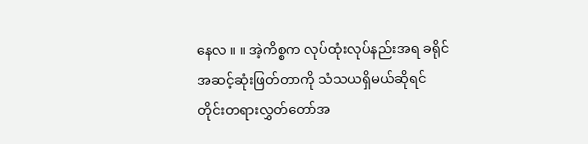နေလ ။ ။ အဲ့ကိစ္စက လုပ်ထုံးလုပ်နည်းအရ ခရိုင်အဆင့်ဆုံးဖြတ်တာကို သံသယရှိမယ်ဆိုရင် တိုင်းတရားလွှတ်တော်အ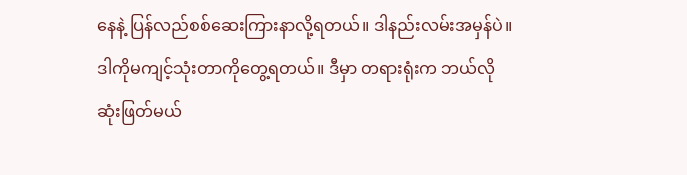နေနဲ့ ပြန်လည်စစ်ဆေးကြားနာလို့ရတယ်။ ဒါနည်းလမ်းအမှန်ပဲ။ ဒါကိုမကျင့်သုံးတာကိုတွေ့ရတယ်။ ဒီမှာ တရားရုံးက ဘယ်လိုဆုံးဖြတ်မယ်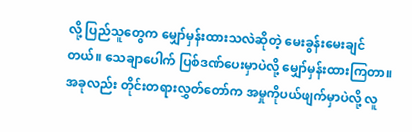လို့ ပြည်သူတွေက မျှော်မှန်းထားသလဲဆိုတဲ့ မေးခွန်းမေးချင်တယ်။ သေချာပေါက် ပြစ်ဒဏ်ပေးမှာပဲလို့ မျှော်မှန်းထားကြတာ။ အခုလည်း တိုင်းတရားလွှတ်တော်က အမှုကိုပယ်ဖျက်မှာပဲလို့ လူ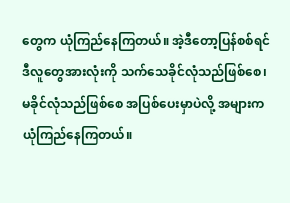တွေက ယုံကြည်နေကြတယ်။ အဲ့ဒီတော့ပြန်စစ်ရင် ဒီလူတွေအားလုံးကို သက်သေခိုင်လုံသည်ဖြစ်စေ၊ မခိုင်လုံသည်ဖြစ်စေ အပြစ်ပေးမှာပဲလို့ အများက ယုံကြည်နေကြတယ်။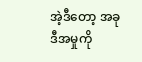အဲ့ဒီတော့ အခုဒီအမှုကို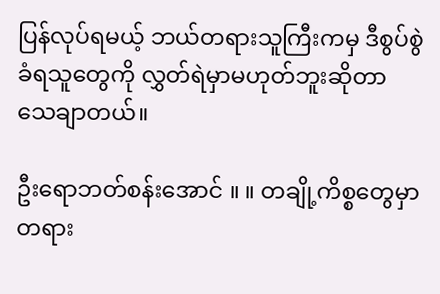ပြန်လုပ်ရမယ့် ဘယ်တရားသူကြီးကမှ ဒီစွပ်စွဲခံရသူတွေကို လွှတ်ရဲမှာမဟုတ်ဘူးဆိုတာ သေချာတယ်။

ဦးရောဘတ်စန်းအောင် ။ ။ တချို့ကိစ္စတွေမှာ တရား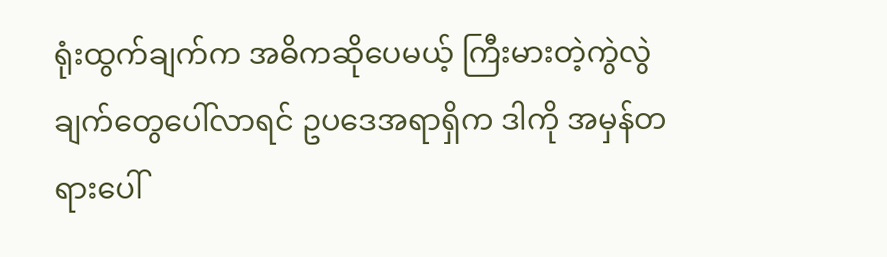ရုံးထွက်ချက်က အဓိကဆိုပေမယ့် ကြီးမားတဲ့ကွဲလွဲချက်တွေပေါ်လာရင် ဥပဒေအရာရှိက ဒါကို အမှန်တရားပေါ်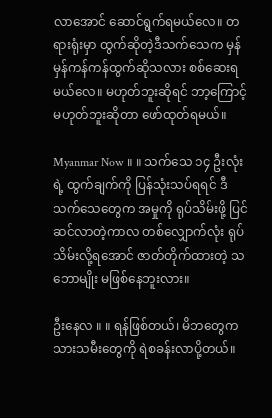လာအောင် ဆောင်ရွက်ရမယ်လေ။ တရားရုံးမှာ ထွက်ဆိုတဲ့ဒီသက်သေက မှန်မှန်ကန်ကန်ထွက်ဆိုသလား စစ်ဆေးရမယ်လေ။ မဟုတ်ဘူးဆိုရင် ဘာ့ကြောင့် မဟုတ်ဘူးဆိုတာ ဖော်ထုတ်ရမယ်။

Myanmar Now ။ ။ သက်သေ ၁၄ ဦးလုံးရဲ့ ထွက်ချက်ကို ပြန်သုံးသပ်ရရင် ဒီသက်သေတွေက အမှုကို ရုပ်သိမ်းဖို့ ပြင်ဆင်လာတဲ့ကာလ တစ်လျှောက်လုံး ရုပ်သိမ်းလို့ရအောင် ဇာတ်တိုက်ထားတဲ့ သဘောမျိုး မဖြစ်နေဘူးလား။

ဦးနေလ ။ ။ ရန်ဖြစ်တယ်၊ မိဘတွေက သားသမီးတွေကို ရဲစခန်းလာပို့တယ်။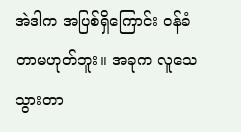အဲဒါက အပြစ်ရှိကြောင်း ဝန်ခံတာမဟုတ်ဘူး။ အခုက လူသေသွားတာ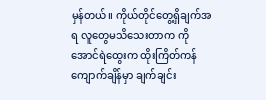မှန်တယ်။ ကိုယ်တိုင်တွေ့ရှိချက်အရ လူတွေမသိသေးတာက ကိုအောင်ရဲထွေးက ထိုးကြိတ်ကန်ကျောက်ချိန်မှာ ချက်ချင်း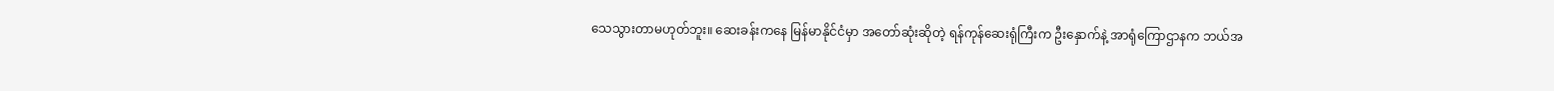သေသွားတာမဟုတ်ဘူး။ ဆေးခန်းကနေ မြန်မာနိုင်ငံမှာ အတော်ဆုံးဆိုတဲ့ ရန်ကုန်ဆေးရုံကြီးက ဦးနှောက်နဲ့ အာရုံကြောဌာနက ဘယ်အ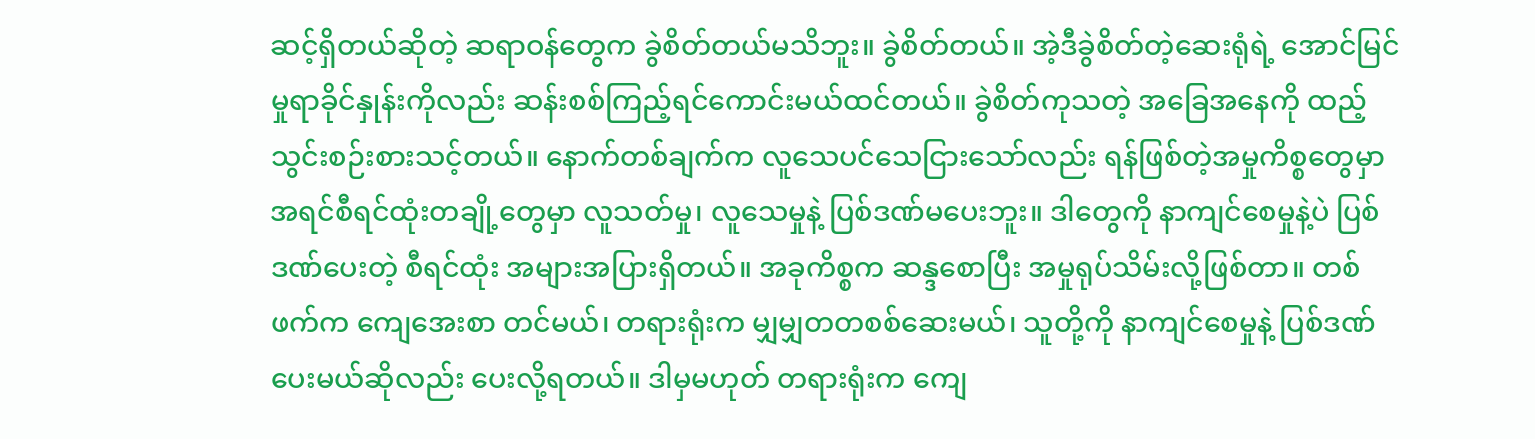ဆင့်ရှိတယ်ဆိုတဲ့ ဆရာဝန်တွေက ခွဲစိတ်တယ်မသိဘူး။ ခွဲစိတ်တယ်။ အဲ့ဒီခွဲစိတ်တဲ့ဆေးရုံရဲ့ အောင်မြင်မှုရာခိုင်နှုန်းကိုလည်း ဆန်းစစ်ကြည့်ရင်ကောင်းမယ်ထင်တယ်။ ခွဲစိတ်ကုသတဲ့ အခြေအနေကို ထည့်သွင်းစဉ်းစားသင့်တယ်။ နောက်တစ်ချက်က လူသေပင်သေငြားသော်လည်း ရန်ဖြစ်တဲ့အမှုကိစ္စတွေမှာ အရင်စီရင်ထုံးတချို့တွေမှာ လူသတ်မှု၊ လူသေမှုနဲ့ ပြစ်ဒဏ်မပေးဘူး။ ဒါတွေကို နာကျင်စေမှုနဲ့ပဲ ပြစ်ဒဏ်ပေးတဲ့ စီရင်ထုံး အများအပြားရှိတယ်။ အခုကိစ္စက ဆန္ဒစောပြီး အမှုရုပ်သိမ်းလို့ဖြစ်တာ။ တစ်ဖက်က ကျေအေးစာ တင်မယ်၊ တရားရုံးက မျှမျှတတစစ်ဆေးမယ်၊ သူတို့ကို နာကျင်စေမှုနဲ့ ပြစ်ဒဏ်ပေးမယ်ဆိုလည်း ပေးလို့ရတယ်။ ဒါမှမဟုတ် တရားရုံးက ကျေ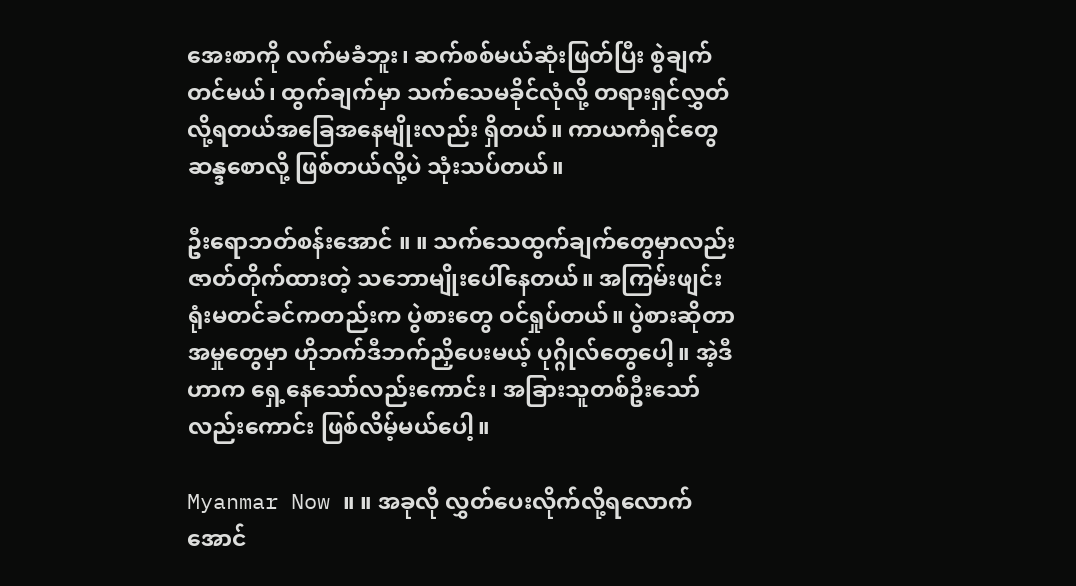အေးစာကို လက်မခံဘူး၊ ဆက်စစ်မယ်ဆုံးဖြတ်ပြီး စွဲချက်တင်မယ်၊ ထွက်ချက်မှာ သက်သေမခိုင်လုံလို့ တရားရှင်လွှတ်လို့ရတယ်အခြေအနေမျိုးလည်း ရှိတယ်။ ကာယကံရှင်တွေ ဆန္ဒစောလို့ ဖြစ်တယ်လို့ပဲ သုံးသပ်တယ်။

ဦးရောဘတ်စန်းအောင် ။ ။ သက်သေထွက်ချက်တွေမှာလည်း ဇာတ်တိုက်ထားတဲ့ သဘောမျိုးပေါ်နေတယ်။ အကြမ်းဖျင်း ရုံးမတင်ခင်ကတည်းက ပွဲစားတွေ ဝင်ရှုပ်တယ်။ ပွဲစားဆိုတာ အမှုတွေမှာ ဟိုဘက်ဒီဘက်ညှိပေးမယ့် ပုဂ္ဂိုလ်တွေပေါ့။ အဲ့ဒီဟာက ရှေ့နေသော်လည်းကောင်း၊ အခြားသူတစ်ဦးသော်လည်းကောင်း ဖြစ်လိမ့်မယ်ပေါ့။

Myanmar Now ။ ။ အခုလို လွှတ်ပေးလိုက်လို့ရလောက်အောင်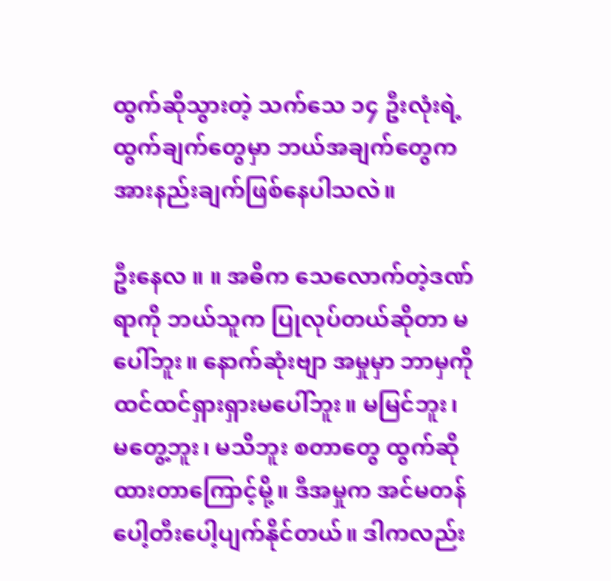ထွက်ဆိုသွားတဲ့ သက်သေ ၁၄ ဦးလုံးရဲ့ ထွက်ချက်တွေမှာ ဘယ်အချက်တွေက အားနည်းချက်ဖြစ်နေပါသလဲ။

ဦးနေလ ။ ။ အဓိက သေလောက်တဲ့ဒဏ်ရာကို ဘယ်သူက ပြုလုပ်တယ်ဆိုတာ မပေါ်ဘူး။ နောက်ဆုံးဗျာ အမှုမှာ ဘာမှကို ထင်ထင်ရှားရှားမပေါ်ဘူး။ မမြင်ဘူး၊ မတွေ့ဘူး၊ မသိဘူး စတာတွေ ထွက်ဆိုထားတာကြောင့်မို့။ ဒီအမှုက အင်မတန် ပေါ့တီးပေါ့ပျက်နိုင်တယ်။ ဒါကလည်း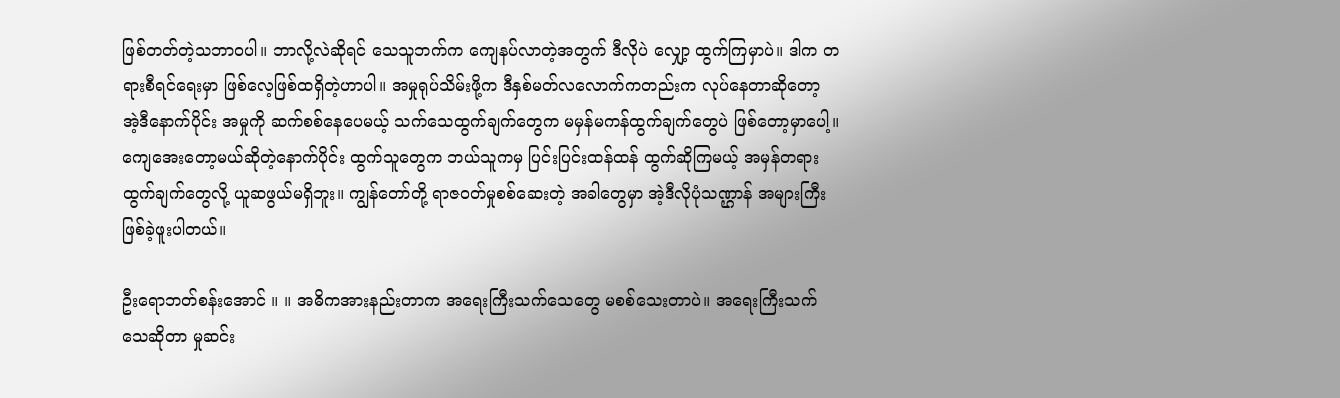ဖြစ်တတ်တဲ့သဘာဝပါ။ ဘာလို့လဲဆိုရင် သေသူဘက်က ကျေနပ်လာတဲ့အတွက် ဒီလိုပဲ လျှော့ ထွက်ကြမှာပဲ။ ဒါက တရားစီရင်ရေးမှာ ဖြစ်လေ့ဖြစ်ထရှိတဲ့ဟာပါ။ အမှုရုပ်သိမ်းဖို့က ဒီနှစ်မတ်လလောက်ကတည်းက လုပ်နေတာဆိုတော့ အဲ့ဒီနောက်ပိုင်း အမှုကို ဆက်စစ်နေပေမယ့် သက်သေထွက်ချက်တွေက မမှန်မကန်ထွက်ချက်တွေပဲ ဖြစ်တော့မှာပေါ့။ ကျေအေးတော့မယ်ဆိုတဲ့နောက်ပိုင်း ထွက်သူတွေက ဘယ်သူကမှ ပြင်းပြင်းထန်ထန် ထွက်ဆိုကြမယ့် အမှန်တရားထွက်ချက်တွေလို့ ယူဆဖွယ်မရှိဘူး။ ကျွန်တော်တို့ ရာဇဝတ်မှုစစ်ဆေးတဲ့ အခါတွေမှာ အဲ့ဒီလိုပုံသဏ္ဌာန် အများကြီးဖြစ်ခဲ့ဖူးပါတယ်။

ဦးရောဘတ်စန်းအောင် ။ ။ အဓိကအားနည်းတာက အရေးကြီးသက်သေတွေ မစစ်သေးတာပဲ။ အရေးကြီးသက်သေဆိုတာ မှုဆင်း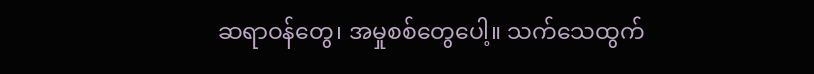ဆရာဝန်တွေ၊ အမှုစစ်တွေပေါ့။ သက်သေထွက်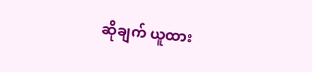ဆိုချက် ယူထား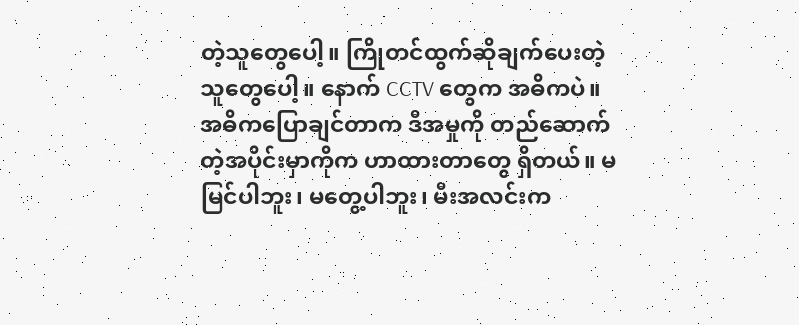တဲ့သူတွေပေါ့။ ကြိုတင်ထွက်ဆိုချက်ပေးတဲ့သူတွေပေါ့။ နောက် CCTV တွေက အဓိကပဲ။ အဓိကပြောချင်တာက ဒီအမှုကို တည်ဆောက်တဲ့အပိုင်းမှာကိုက ဟာထားတာတွေ ရှိတယ်။ မမြင်ပါဘူး၊ မတွေ့ပါဘူး၊ မီးအလင်းက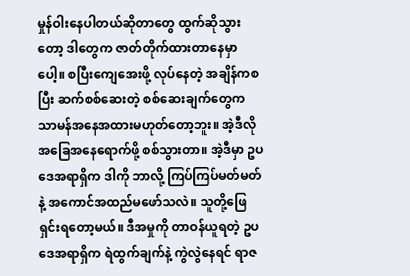မှုန်ဝါးနေပါတယ်ဆိုတာတွေ ထွက်ဆိုသွားတော့ ဒါတွေက ဇာတ်တိုက်ထားတာနေမှာပေါ့။ စပြီးကျေအေးဖို့ လုပ်နေတဲ့ အချိန်ကစပြီး ဆက်စစ်ဆေးတဲ့ စစ်ဆေးချက်တွေက သာမန်အနေအထားမဟုတ်တော့ဘူး။ အဲ့ဒီလိုအခြေအနေရောက်ဖို့ စစ်သွားတာ။ အဲ့ဒီမှာ ဥပဒေအရာရှိက ဒါကို ဘာလို့ ကြပ်ကြပ်မတ်မတ်နဲ့ အကောင်အထည်မဖော်သလဲ။ သူတို့ဖြေရှင်းရတော့မယ်။ ဒီအမှုကို တာဝန်ယူရတဲ့ ဥပဒေအရာရှိက ရဲထွက်ချက်နဲ့ ကွဲလွဲနေရင် ရာဇ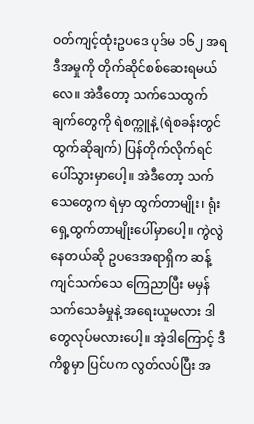ဝတ်ကျင့်ထုံးဥပဒေ ပုဒ်မ ၁၆၂ အရ ဒီအမှုကို တိုက်ဆိုင်စစ်ဆေးရမယ်လေ။ အဲဒီတော့ သက်သေထွက်ချက်တွေကို ရဲစက္ကူနဲ့ (ရဲစခန်းတွင်ထွက်ဆိုချက်) ပြန်တိုက်လိုက်ရင် ပေါ်သွားမှာပေါ့။ အဲဒီတော့ သက်သေတွေက ရဲမှာ ထွက်တာမျိုး၊ ရုံးရှေ့ထွက်တာမျိုးပေါ်မှာပေါ့။ ကွဲလွဲနေတယ်ဆို ဥပဒေအရာရှိက ဆန့်ကျင်သက်သေ ကြေညာပြီး မမှန်သက်သေခံမှုနဲ့ အရေးယူမလား ဒါတွေလုပ်မလားပေါ့။ အဲ့ဒါကြောင့် ဒီကိစ္စမှာ ပြင်ပက လွတ်လပ်ပြီး အ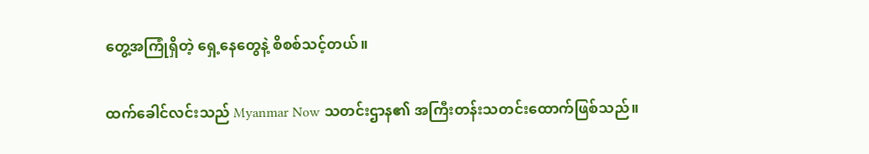တွေ့အကြုံရှိတဲ့ ရှေ့နေတွေနဲ့ စိစစ်သင့်တယ်။

ထက်ခေါင်လင်းသည် Myanmar Now သတင်းဌာန၏ အကြီးတန်းသတင်းထောက်ဖြစ်သည်။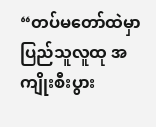“တပ်မတော်ထဲမှာ ပြည်သူလူထု အကျိုးစီးပွား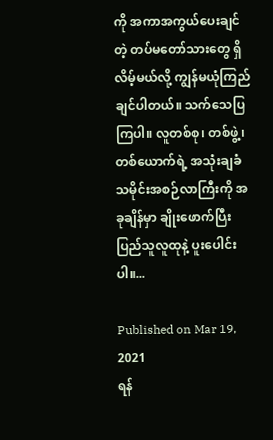ကို အကာအကွယ်ပေးချင်တဲ့ တပ်မတော်သားတွေ ရှိလိမ့်မယ်လို့ ကျွန်မယုံကြည်ချင်ပါတယ်။ သက်သေပြကြပါ။ လူတစ်စု၊ တစ်ဖွဲ့၊ တစ်ယောက်ရဲ့ အသုံးချခံ သမိုင်းအစဉ်လာကြီးကို အခုချိန်မှာ ချိုးဖောက်ပြီး ပြည်သူလူထုနဲ့ ပူးပေါင်းပါ။...

Published on Mar 19, 2021
ရန်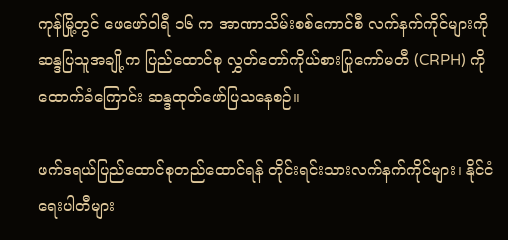ကုန်မြို့တွင် ဖေဖော်ဝါရီ ၁၆ က အာဏာသိမ်းစစ်ကောင်စီ လက်နက်ကိုင်များကို ဆန္ဒပြသူအချို့က ပြည်ထောင်စု လွှတ်တော်ကိုယ်စားပြုကော်မတီ (CRPH) ကို ထောက်ခံကြောင်း ဆန္ဒထုတ်ဖော်ပြသနေစဉ်။

ဖက်ဒရယ်ပြည်ထောင်စုတည်ထောင်ရန် တိုင်းရင်းသားလက်နက်ကိုင်များ၊ နိုင်ငံရေးပါတီများ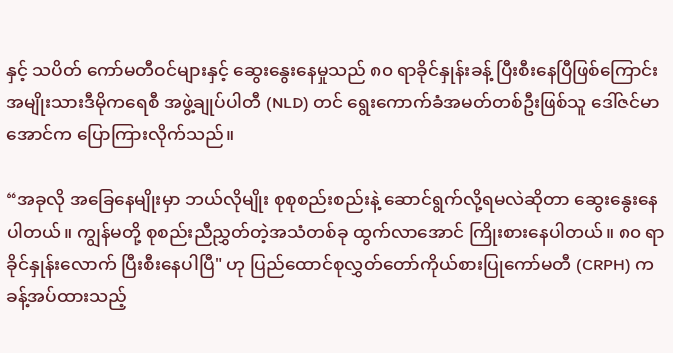နှင့် သပိတ် ကော်မတီဝင်များနှင့် ဆွေးနွေးနေမှုသည် ၈၀ ရာခိုင်နှုန်းခန့် ပြီးစီးနေပြီဖြစ်ကြောင်း အမျိုးသားဒီမိုကရေစီ အဖွဲ့ချုပ်ပါတီ (NLD) တင် ရွေးကောက်ခံအမတ်တစ်ဦးဖြစ်သူ ဒေါ်ဇင်မာအောင်က ပြောကြားလိုက်သည်။

“အခုလို အခြေနေမျိုးမှာ ဘယ်လိုမျိုး စုစုစည်းစည်းနဲ့ ဆောင်ရွက်လို့ရမလဲဆိုတာ ဆွေးနွေးနေပါတယ်။ ကျွန်မတို့ စုစည်းညီညွှတ်တဲ့အသံတစ်ခု ထွက်လာအောင် ကြိုးစားနေပါတယ်။ ၈၀ ရာခိုင်နှုန်းလောက် ပြီးစီးနေပါပြီ" ဟု ပြည်ထောင်စုလွှတ်တော်ကိုယ်စားပြုကော်မတီ (CRPH) က ခန့်အပ်ထားသည့်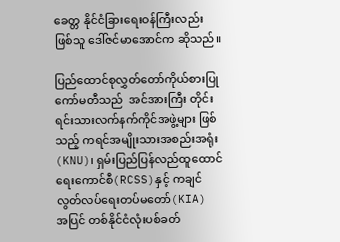ခေတ္တ နိုင်ငံခြားရေးဝန်ကြီးလည်းဖြစ်သူ ဒေါ်ဇင်မာအောင်က ဆိုသည်။

ပြည်ထောင်စုလွှတ်တော်ကိုယ်စားပြုကော်မတီသည်  အင်အားကြီး တိုင်းရင်းသားလက်နက်ကိုင်အဖွဲ့များ ဖြစ်သည့် ကရင်အမျိုးသားအစည်းအရုံး(KNU)၊ ရှမ်းပြည်ပြန်လည်ထူထောင်ရေးကောင်စီ(RCSS)နှင့် ကချင်လွတ်လပ်ရေးတပ်မတော်(KIA) အပြင် တစ်နိုင်ငံလုံးပစ်ခတ်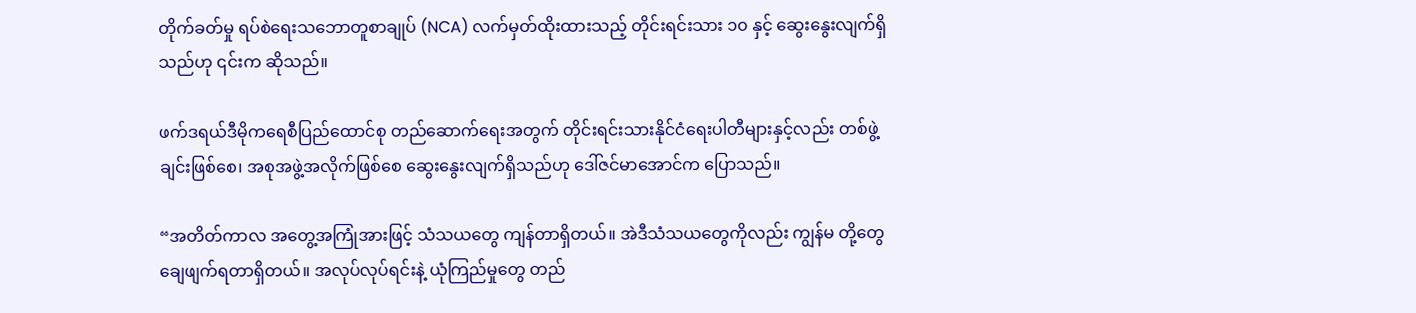တိုက်ခတ်မှု ရပ်စဲရေးသဘောတူစာချုပ် (NCA) လက်မှတ်ထိုးထားသည့် တိုင်းရင်းသား ၁၀ နှင့် ဆွေးနွေးလျက်ရှိသည်ဟု ၎င်းက ဆိုသည်။

ဖက်ဒရယ်ဒီမိုကရေစီပြည်ထောင်စု တည်ဆောက်ရေးအတွက် တိုင်းရင်းသားနိုင်ငံရေးပါတီများနှင့်လည်း တစ်ဖွဲ့ချင်းဖြစ်စေ၊ အစုအဖွဲ့အလိုက်ဖြစ်စေ ဆွေးနွေးလျက်ရှိသည်ဟု ဒေါ်ဇင်မာအောင်က ပြောသည်။

“အတိတ်ကာလ အတွေ့အကြုံအားဖြင့် သံသယတွေ ကျန်တာရှိတယ်။ အဲဒီသံသယတွေကိုလည်း ကျွန်မ တို့တွေ ချေဖျက်ရတာရှိတယ်။ အလုပ်လုပ်ရင်းနဲ့ ယုံကြည်မှုတွေ တည်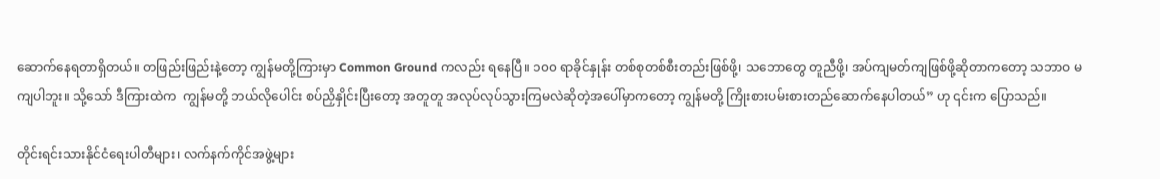ဆောက်နေရတာရှိတယ်။ တဖြည်းဖြည်းနဲ့တော့ ကျွန်မတို့ကြားမှာ Common Ground ကလည်း ရနေပြီ။ ၁၀၀ ရာခိုင်နှုန်း တစ်စုတစ်စီးတည်းဖြစ်ဖို့၊ သဘောတွေ တူညီဖို့၊ အပ်ကျမတ်ကျဖြစ်ဖို့ဆိုတာကတော့ သဘာဝ မကျပါဘူး။ သို့သော် ဒီကြားထဲက  ကျွန်မတို့ ဘယ်လိုပေါင်း စပ်ညှိနှိုင်းပြီးတော့ အတူတူ အလုပ်လုပ်သွားကြမလဲဆိုတဲ့အပေါ်မှာကတော့ ကျွန်မတို့ ကြိုးစားပမ်းစားတည်ဆောက်နေပါတယ်” ဟု ၎င်းက ပြောသည်။

တိုင်းရင်းသားနိုင်ငံရေးပါတီများ၊ လက်နက်ကိုင်အဖွဲ့များ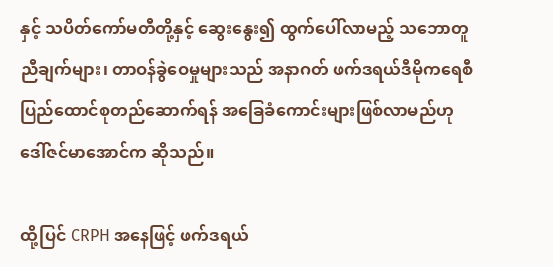နှင့် သပိတ်ကော်မတီတို့နှင့် ဆွေးနွေး၍ ထွက်ပေါ်လာမည့် သဘောတူညီချက်များ၊ တာဝန်ခွဲဝေမှုများသည် အနာဂတ် ဖက်ဒရယ်ဒီမိုကရေစီ ပြည်ထောင်စုတည်ဆောက်ရန် အခြေခံကောင်းများဖြစ်လာမည်ဟု ဒေါ်ဇင်မာအောင်က ဆိုသည်။

ထို့ပြင် CRPH အနေဖြင့် ဖက်ဒရယ်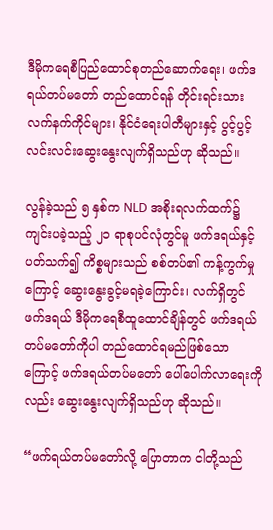ဒီမိုကရေစီပြည်ထောင်စုတည်ဆောက်ရေး၊ ဖက်ဒရယ်တပ်မတော် တည်ထောင်ရန် တိုင်းရင်းသားလက်နက်ကိုင်များ၊ နိုင်ငံရေးပါတီများနှင့် ပွင့်ပွင့်လင်းလင်းဆွေးနွေးလျက်ရှိသည်ဟု ဆိုသည်။

လွန်ခဲ့သည် ၅ နှစ်က NLD အစိုးရလက်ထက်၌ ကျင်းပခဲ့သည့် ၂၁ ရာစုပင်လုံတွင်မူ ဖက်ဒရယ်နှင့်ပတ်သက်၍ ကိစ္စများသည် စစ်တပ်၏ ကန့်ကွက်မှုကြောင့် ဆွေးနွေးခွင့်မရခဲ့ကြောင်း၊ လက်ရှိတွင် ဖက်ဒရယ် ဒီမိုကရေစီထူထောင်ချိန်တွင် ဖက်ဒရယ်တပ်မတော်ကိုပါ တည်ထောင်ရမည်ဖြစ်သောကြောင့် ဖက်ဒရယ်တပ်မတော် ပေါ်ပေါက်လာရေးကိုလည်း ဆွေးနွေးလျက်ရှိသည်ဟု ဆိုသည်။

“ဖက်ရယ်တပ်မတော်လို့ ပြောတာက ငါတို့သည်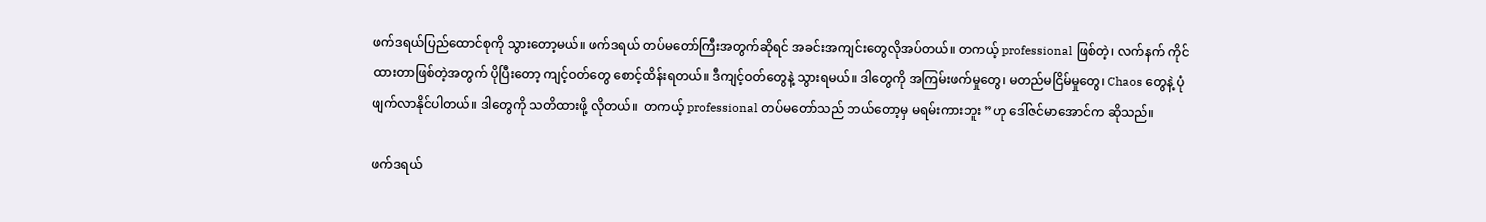ဖက်ဒရယ်ပြည်ထောင်စုကို သွားတော့မယ်။ ဖက်ဒရယ် တပ်မတော်ကြီးအတွက်ဆိုရင် အခင်းအကျင်းတွေလိုအပ်တယ်။ တကယ့် professional ဖြစ်တဲ့၊ လက်နက် ကိုင်ထားတာဖြစ်တဲ့အတွက် ပိုပြီးတော့ ကျင့်ဝတ်တွေ စောင့်ထိန်းရတယ်။ ဒီကျင့်ဝတ်တွေနဲ့ သွားရမယ်။ ဒါတွေကို အကြမ်းဖက်မှုတွေ၊ မတည်မငြိမ်မှုတွေ၊ Chaos တွေနဲ့ ပုံဖျက်လာနိုင်ပါတယ်။ ဒါတွေကို သတိထားဖို့ လိုတယ်။  တကယ့် professional တပ်မတော်သည် ဘယ်တော့မှ မရမ်းကားဘူး ”ဟု ဒေါ်ဇင်မာအောင်က ဆိုသည်။

ဖက်ဒရယ်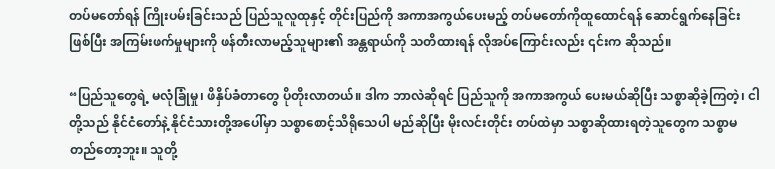တပ်မတော်ရန် ကြိုးပမ်းခြင်းသည် ပြည်သူလူထုနှင့် တိုင်းပြည်ကို အကာအကွယ်ပေးမည့် တပ်မတော်ကိုထူထောင်ရန် ဆောင်ရွက်နေခြင်းဖြစ်ပြီး အကြမ်းဖက်မှုများကို ဖန်တီးလာမည့်သူများ၏ အန္တရာယ်ကို သတိထားရန် လိုအပ်ကြောင်းလည်း ၎င်းက ဆိုသည်။

“ပြည်သူတွေရဲ့ မလုံခြုံမှု၊ ဖိနှိပ်ခံတာတွေ ပိုတိုးလာတယ်။ ဒါက ဘာလဲဆိုရင် ပြည်သူကို အကာအကွယ် ပေးမယ်ဆိုပြီး သစ္စာဆိုခဲ့ကြတဲ့၊ ငါတို့သည် နိုင်ငံတော်နဲ့ နိုင်ငံသားတို့အပေါ်မှာ သစ္စာစောင့်သိရိုသေပါ မည်ဆိုပြီး မိုးလင်းတိုင်း တပ်ထဲမှာ သစ္စာဆိုထားရတဲ့သူတွေက သစ္စာမတည်တော့ဘူး။ သူတို့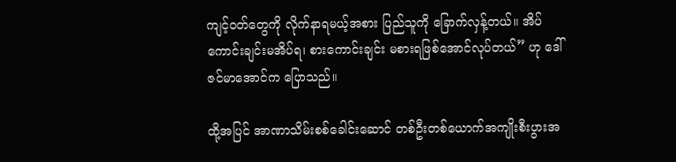ကျင့်ဝတ်တွေကို လိုက်နာရမယ့်အစား ပြည်သူကို ခြောက်လှန့်တယ်။ အိပ်ကောင်းချင်းမအိပ်ရ၊ စားကောင်းချင်း မစားရဖြစ်အောင်လုပ်တယ်” ဟု ဒေါ်ဇင်မာအောင်က ပြောသည်။

ထို့အပြင် အာဏာသိမ်းစစ်ခေါင်းဆောင် တစ်ဦးတစ်ယောက်အကျိုးစီးပွားအ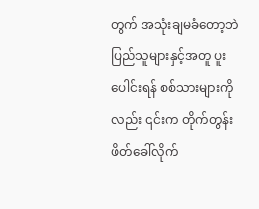တွက် အသုံးချမခံတော့ဘဲ ပြည်သူများနှင့်အတူ ပူးပေါင်းရန် စစ်သားများကိုလည်း ၎င်းက တိုက်တွန်းဖိတ်ခေါ်လိုက်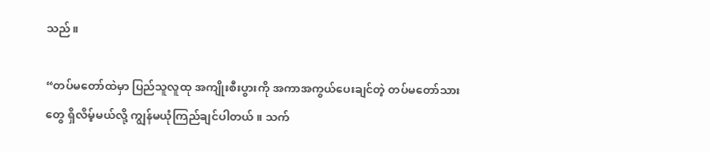သည်။

“တပ်မတော်ထဲမှာ ပြည်သူလူထု အကျိုးစီးပွားကို အကာအကွယ်ပေးချင်တဲ့ တပ်မတော်သားတွေ ရှိလိမ့်မယ်လို့ ကျွန်မယုံကြည်ချင်ပါတယ်။ သက်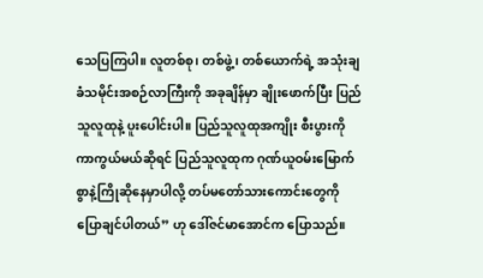သေပြကြပါ။ လူတစ်စု၊ တစ်ဖွဲ့၊ တစ်ယောက်ရဲ့ အသုံးချခံသမိုင်းအစဉ်လာကြီးကို အခုချိန်မှာ ချိုးဖောက်ပြီး ပြည်သူလူထုနဲ့ ပူးပေါင်းပါ။ ပြည်သူလူထုအကျိုး စီးပွားကို ကာကွယ်မယ်ဆိုရင် ပြည်သူလူထုက ဂုဏ်ယူဝမ်းမြောက်စွာနဲ့ကြိုဆိုနေမှာပါလို့ တပ်မတော်သားကောင်းတွေကို ပြောချင်ပါတယ်” ဟု ဒေါ်ဇင်မာအောင်က ပြောသည်။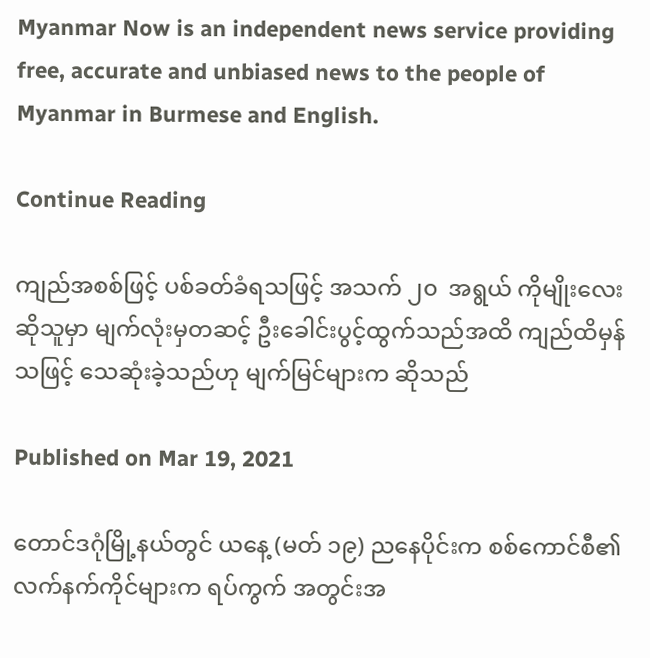Myanmar Now is an independent news service providing free, accurate and unbiased news to the people of Myanmar in Burmese and English.

Continue Reading

ကျည်အစစ်ဖြင့် ပစ်ခတ်ခံရသဖြင့် အသက် ၂၀  အရွယ် ကိုမျိုးလေးဆိုသူမှာ မျက်လုံးမှတဆင့် ဦးခေါင်းပွင့်ထွက်သည်အထိ ကျည်ထိမှန်သဖြင့် သေဆုံးခဲ့သည်ဟု မျက်မြင်များက ဆိုသည်

Published on Mar 19, 2021

တောင်ဒဂုံမြို့နယ်တွင် ယနေ့ (မတ် ၁၉) ညနေပိုင်းက စစ်ကောင်စီ၏ လက်နက်ကိုင်များက ရပ်ကွက် အတွင်းအ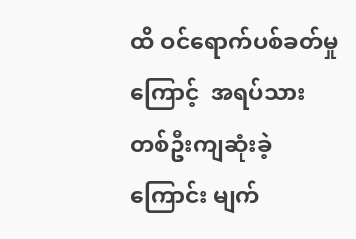ထိ ဝင်ရောက်ပစ်ခတ်မှုကြောင့်  အရပ်သားတစ်ဦးကျဆုံးခဲ့ကြောင်း မျက်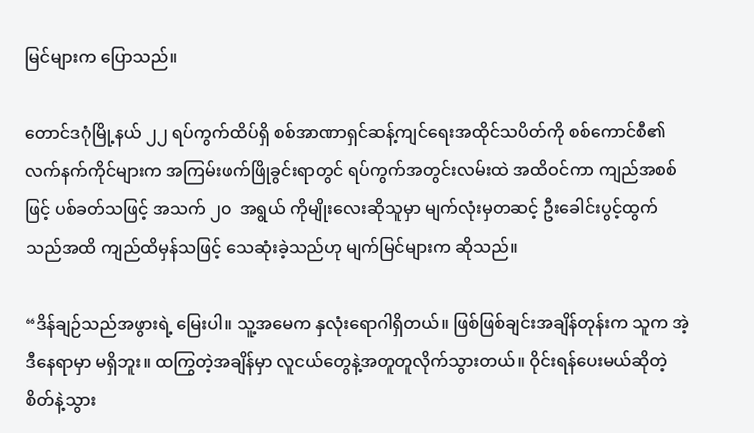မြင်များက ပြောသည်။

တောင်ဒဂုံမြို့နယ် ၂၂ ရပ်ကွက်ထိပ်ရှိ စစ်အာဏာရှင်ဆန့်ကျင်ရေးအထိုင်သပိတ်ကို စစ်ကောင်စီ၏ လက်နက်ကိုင်များက အကြမ်းဖက်ဖြိုခွင်းရာတွင် ရပ်ကွက်အတွင်းလမ်းထဲ အထိဝင်ကာ ကျည်အစစ်ဖြင့် ပစ်ခတ်သဖြင့် အသက် ၂၀  အရွယ် ကိုမျိုးလေးဆိုသူမှာ မျက်လုံးမှတဆင့် ဦးခေါင်းပွင့်ထွက်သည်အထိ ကျည်ထိမှန်သဖြင့် သေဆုံးခဲ့သည်ဟု မျက်မြင်များက ဆိုသည်။

“ဒိန်ချဉ်သည်အဖွားရဲ့ မြေးပါ။ သူ့အမေက နှလုံးရောဂါရှိတယ်။ ဖြစ်ဖြစ်ချင်းအချိန်တုန်းက သူက အဲ့ဒီနေရာမှာ မရှိဘူး။ ထကြွတဲ့အချိန်မှာ လူငယ်တွေနဲ့အတူတူလိုက်သွားတယ်။ ဝိုင်းရန်ပေးမယ်ဆိုတဲ့ စိတ်နဲ့သွား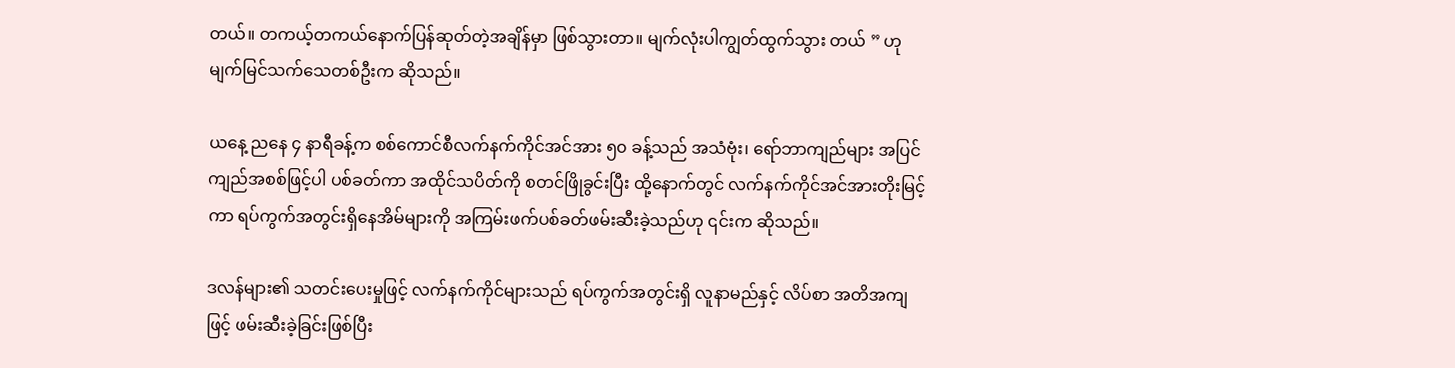တယ်။ တကယ့်တကယ်နောက်ပြန်ဆုတ်တဲ့အချိန်မှာ ဖြစ်သွားတာ။ မျက်လုံးပါကျွတ်ထွက်သွား တယ် ” ဟု မျက်မြင်သက်သေတစ်ဦးက ဆိုသည်။

ယနေ့ ညနေ ၄ နာရီခန့်က စစ်ကောင်စီလက်နက်ကိုင်အင်အား ၅၀ ခန့်သည် အသံဗုံး၊ ရော်ဘာကျည်များ အပြင် ကျည်အစစ်ဖြင့်ပါ ပစ်ခတ်ကာ အထိုင်သပိတ်ကို စတင်ဖြိုခွင်းပြီး ထို့နောက်တွင် လက်နက်ကိုင်အင်အားတိုးမြင့်ကာ ရပ်ကွက်အတွင်းရှိနေအိမ်များကို အကြမ်းဖက်ပစ်ခတ်ဖမ်းဆီးခဲ့သည်ဟု ၎င်းက ဆိုသည်။

ဒလန်များ၏ သတင်းပေးမှုဖြင့် လက်နက်ကိုင်များသည် ရပ်ကွက်အတွင်းရှိ လူနာမည်နှင့် လိပ်စာ အတိအကျဖြင့် ဖမ်းဆီးခဲ့ခြင်းဖြစ်ပြီး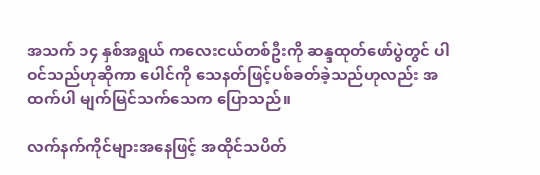အသက် ၁၄ နှစ်အရွယ် ကလေးငယ်တစ်ဦးကို ဆန္ဒထုတ်‌ဖော်ပွဲတွင် ပါဝင်သည်ဟုဆိုကာ ပေါင်ကို သေနတ်ဖြင့်ပစ်ခတ်ခဲ့သည်ဟုလည်း အထက်ပါ မျက်မြင်သက်သေက ပြောသည်။

လက်နက်ကိုင်များအ‌နေဖြင့် အထိုင်သပိတ်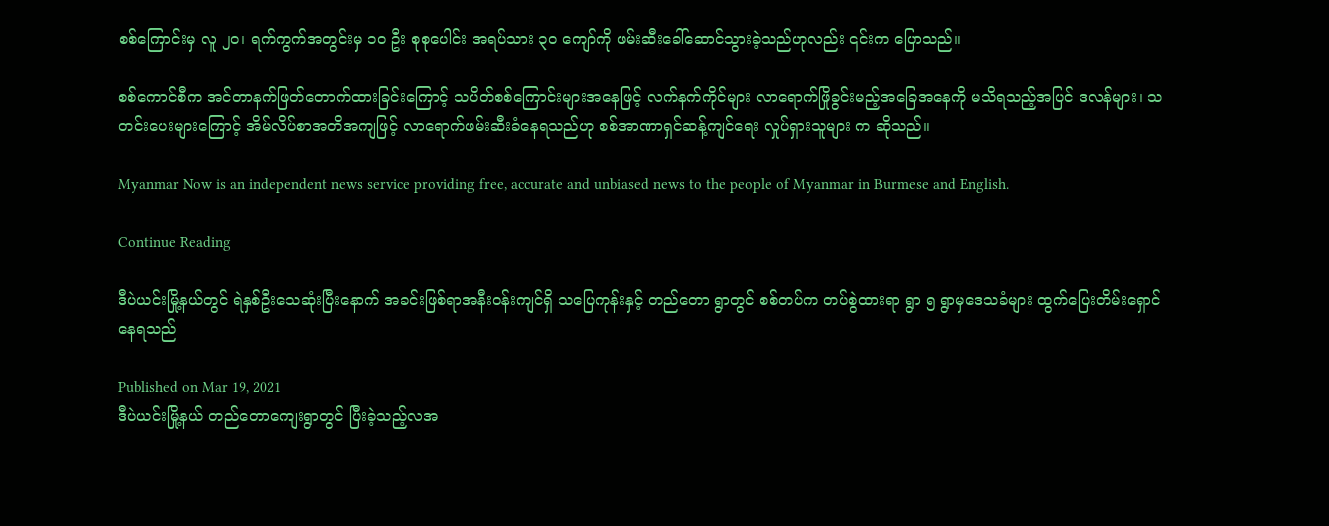စစ်ကြောင်းမှ လူ ၂၀၊ ရက်ကွက်အတွင်းမှ ၁၀ ဦး စုစုပေါင်း အရပ်သား ၃၀ ကျော်ကို ဖမ်းဆီးခေါ်ဆောင်သွားခဲ့သည်ဟုလည်း ၎င်းက ပြောသည်။

စစ်ကောင်စီက အင်တာနက်ဖြတ်တောက်ထားခြင်းကြောင့် သပိတ်စစ်ကြောင်းများအနေဖြင့် လက်နက်ကိုင်များ လာရောက်ဖြိုခွင်းမည့်အခြေအနေကို မသိရသည့်အပြင် ဒလန်များ၊ သတင်းပေးများကြောင့် အိမ်လိပ်စာအတိအကျဖြင့် လာရောက်ဖမ်းဆီးခံနေရသည်ဟု စစ်အာဏာရှင်ဆန့်ကျင်ရေး လှုပ်ရှားသူများ က ဆိုသည်။

Myanmar Now is an independent news service providing free, accurate and unbiased news to the people of Myanmar in Burmese and English.

Continue Reading

ဒီပဲယင်းမြို့နယ်တွင် ရဲနှစ်ဦးသေဆုံးပြီးနောက် အခင်းဖြစ်ရာအနီးဝန်းကျင်ရှိ သပြေကုန်းနှင့် တည်တော ရွာတွင် စစ်တပ်က တပ်စွဲထားရာ ရွာ ၅ ရွာမှဒေသခံများ ထွက်ပြေးတိမ်းရှောင်နေရသည်

Published on Mar 19, 2021
ဒီပဲယင်းမြို့နယ် တည်တောကျေးရွာတွင် ပြီးခဲ့သည့်လအ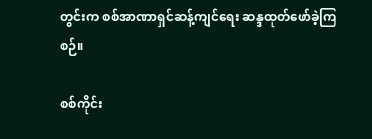တွင်းက စစ်အာဏာရှင်ဆန့်ကျင်ရေး ဆန္ဒထုတ်ဖော်ခဲ့ကြစဉ်။

စစ်ကိုင်း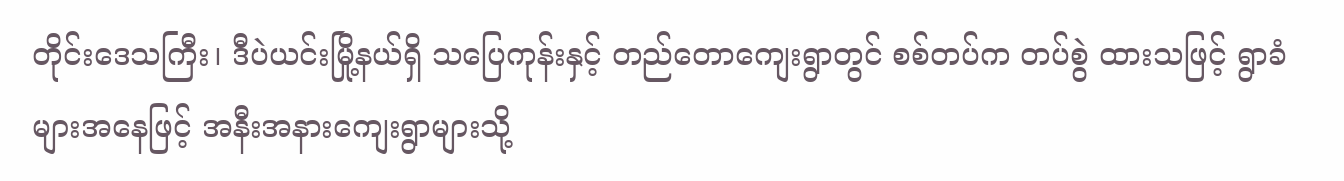တိုင်းဒေသကြီး၊ ဒီပဲယင်းမြို့နယ်ရှိ သပြေကုန်းနှင့် တည်တောကျေးရွာတွင် စစ်တပ်က တပ်စွဲ ထားသဖြင့် ရွာခံများအနေဖြင့် အနီးအနားကျေးရွာများသို့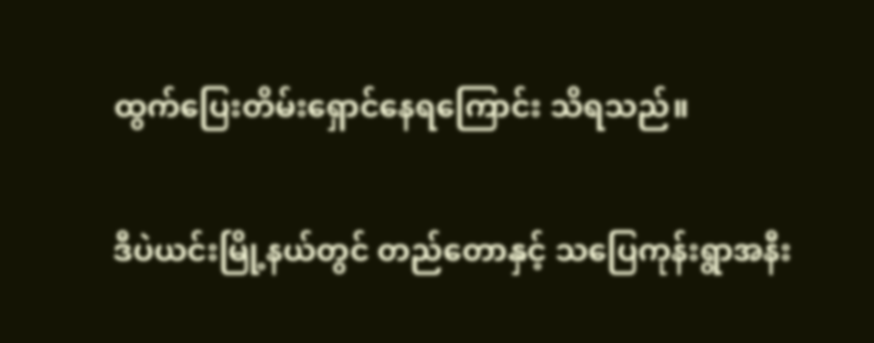ထွက်ပြေးတိမ်းရှောင်နေရကြောင်း သိရသည်။

ဒီပဲယင်းမြို့နယ်တွင် တည်တောနှင့် သပြေကုန်းရွာအနီး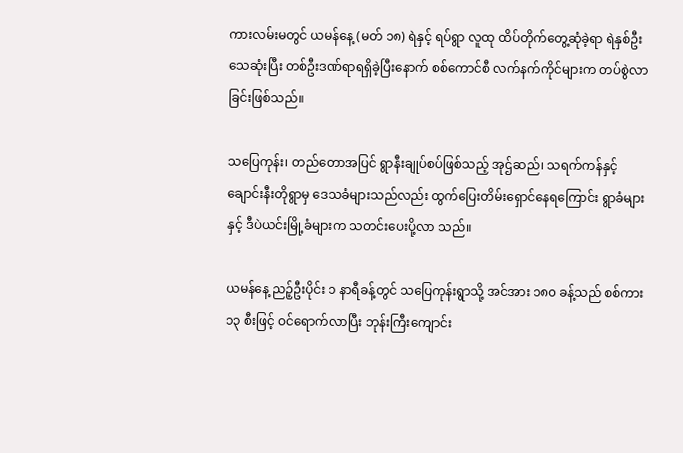ကားလမ်းမတွင် ယမန်နေ့ (မတ် ၁၈) ရဲနှင့် ရပ်ရွာ လူထု ထိပ်တိုက်တွေ့ဆုံခဲ့ရာ ရဲနှစ်ဦးသေဆုံးပြီး တစ်ဦးဒဏ်ရာရရှိခဲ့ပြီးနောက် စစ်ကောင်စီ လက်နက်ကိုင်များက တပ်စွဲလာခြင်းဖြစ်သည်။

သပြေကုန်း၊ တည်တောအပြင် ရွာနီးချုပ်စပ်ဖြစ်သည့် အုဌ်ဆည်၊ သရက်ကန်နှင့် ချောင်းနီးတိုရွာမှ ဒေသခံများသည်လည်း ထွက်ပြေးတိမ်းရှောင်နေရကြောင်း ရွာခံများနှင့် ဒီပဲယင်းမြို့ခံများက သတင်းပေးပို့လာ သည်။

ယမန်နေ့ ညဉ့်ဦးပိုင်း ၁ နာရီခန့်တွင် သပြေကုန်းရွာသို့ အင်အား ၁၈၀ ခန့်သည် စစ်ကား ၁၃ စီးဖြင့် ဝင်ရောက်လာပြီး ဘုန်းကြီးကျောင်း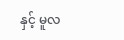နှင့် မူလ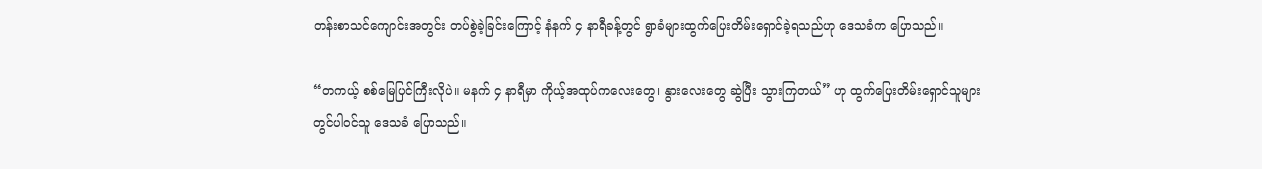တန်းစာသင်ကျောင်းအတွင်း တပ်စွဲခဲ့ခြင်းကြောင့် နံနက် ၄ နာရီခန့်တွင် ရွာခံများထွက်ပြေးတိမ်းရှောင်ခဲ့ရသည်ဟု ဒေသခံက ပြောသည်။

“တကယ့် စစ်မြေပြင်ကြီးလိုပဲ။ မနက် ၄ နာရီမှာ ကိုယ့်အထုပ်ကလေးတွေ၊ နွားလေးတွေ ဆွဲပြီး သွားကြတယ်” ဟု ထွက်ပြေးတိမ်းရှောင်သူများတွင်ပါဝင်သူ ဒေသခံ ပြောသည်။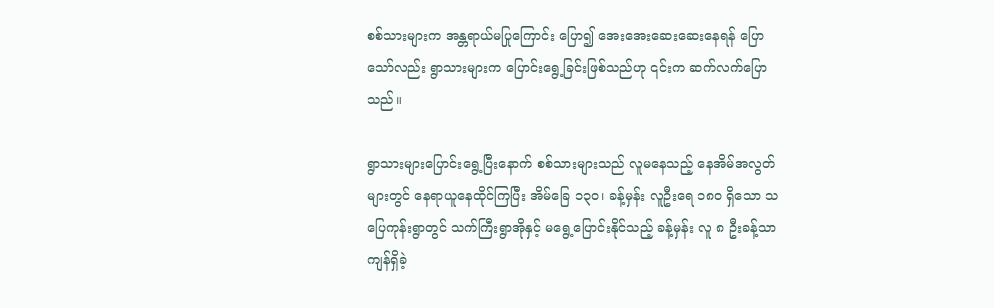စစ်သားများက အန္တရာယ်မပြုကြောင်း ပြော၍ အေးအေးဆေးဆေးနေရန် ပြောသော်လည်း ရွာသားများက ပြောင်းရွေ့ခြင်းဖြစ်သည်ဟု ၎င်းက ဆက်လက်ပြောသည်။

ရွာသားများပြောင်းရွေ့ပြီးနောက် စစ်သားများသည် လူမနေသည့် နေအိမ်အလွတ်များတွင် နေရာယူနေထိုင်ကြပြီး အိမ်ခြေ ၁၃၀၊ ခန့်မှန်း လူဦးရေ ၁၈၀ ရှိသော သပြေကုန်းရွာတွင် သက်ကြီးရွာအိုနှင့် မရွေ့ပြောင်းနိုင်သည့် ခန့်မှန်း လူ ၈ ဦးခန့်သာကျန်ရှိခဲ့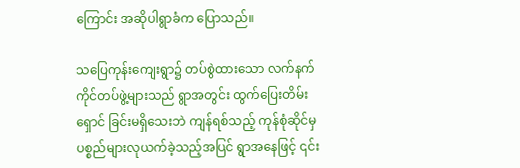ကြောင်း အဆိုပါရွာခံက ပြောသည်။

သပြေကုန်းကျေးရွာ၌ တပ်စွဲထားသော လက်နက်ကိုင်တပ်ဖွဲ့များသည် ရွာအတွင်း ထွက်ပြေးတိမ်းရှောင် ခြင်းမရှိသေးဘဲ ကျန်ရစ်သည့် ကုန်စုံဆိုင်မှ ပစ္စည်များလုယက်ခဲ့သည့်အပြင် ရွာအနေဖြင့် ၎င်း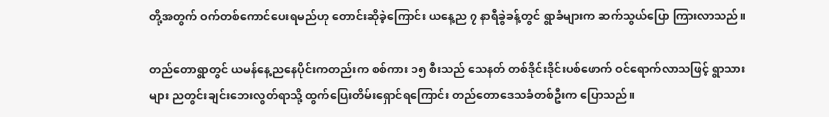တို့အတွက် ဝက်တစ်ကောင်ပေးရမည်ဟု တောင်းဆိုခဲ့ကြောင်း ယနေ့ည ၇ နာရီခွဲခန့်တွင် ရွာခံများက ဆက်သွယ်ပြော ကြားလာသည်။

တည်တောရွာတွင် ယမန်နေ့ညနေပိုင်းကတည်းက စစ်ကား ၁၅ စီးသည် သေနတ် တစ်ဒိုင်းဒိုင်းပစ်ဖောက် ဝင်ရောက်လာသဖြင့် ရွာသားများ ညတွင်းချင်းဘေးလွတ်ရာသို့ ထွက်ပြေးတိမ်းရှောင်ရကြောင်း တည်တောဒေသခံတစ်ဦးက ပြောသည်။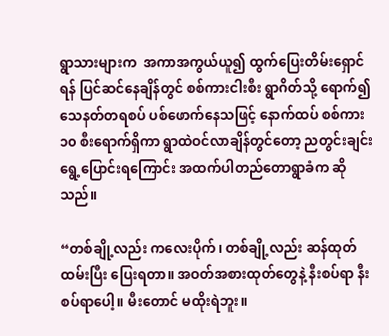ရွာသားများက  အကာအကွယ်ယူ၍ ထွက်ပြေးတိမ်းရှောင်ရန် ပြင်ဆင်နေချိန်တွင် စစ်ကားငါးစီး ရွာဂိတ်သို့ ရောက်၍ သေနတ်တရစပ် ပစ်ဖောက်နေသဖြင့် နောက်ထပ် စစ်ကား ၁၀ စီးရောက်ရှိကာ ရွာထဲဝင်လာချိန်တွင်တော့ ညတွင်းချင်းရွေ့ပြောင်းရကြောင်း အထက်ပါတည်တောရွာခံက ဆိုသည်။

“တစ်ချို့လည်း ကလေးပိုက်၊ တစ်ချို့လည်း ဆန်ထုတ်ထမ်းပြီး ပြေးရတာ။ အဝတ်အစားထုတ်တွေနဲ့ နီးစပ်ရာ နီးစပ်ရာပေါ့။ မီးတောင် မထိုးရဲဘူး။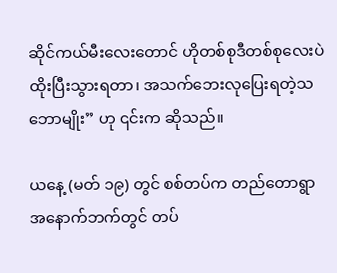ဆိုင်ကယ်မီးလေးတောင် ဟိုတစ်စုဒီတစ်စုလေးပဲ ထိုးပြီးသွားရတာ၊ အသက်ဘေးလုပြေးရတဲ့သဘောမျိုး” ဟု ၎င်းက ဆိုသည်။

ယနေ့ (မတ် ၁၉) တွင် စစ်တပ်က တည်တောရွာ အနောက်ဘက်တွင် တပ်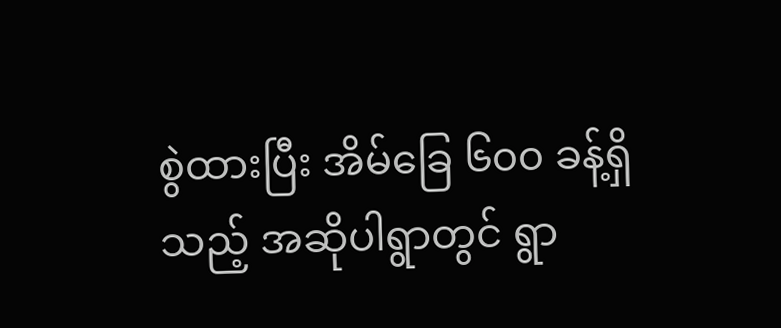စွဲထားပြီး အိမ်ခြေ ၆၀၀ ခန့်ရှိသည့် အဆိုပါရွာတွင် ရွာ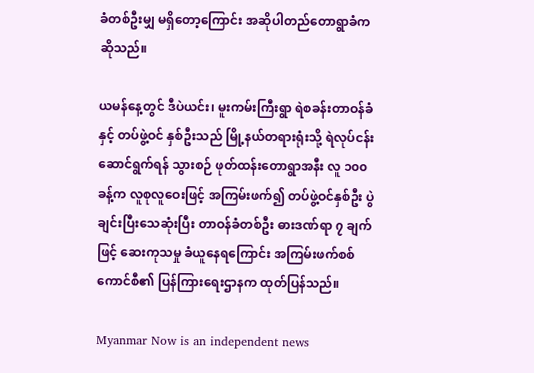ခံတစ်ဦးမျှ မရှိတော့ကြောင်း အဆိုပါတည်တောရွာခံက ဆိုသည်။

ယမန်နေ့တွင် ဒီပဲယင်း၊ မူးကမ်းကြီးရွာ ရဲစခန်းတာဝန်ခံနှင့် တပ်ဖွဲ့ဝင် နှစ်ဦးသည် မြို့နယ်တရားရုံးသို့ ရဲလုပ်ငန်းဆောင်ရွက်ရန် သွားစဉ် ဖုတ်ထန်းတောရွာအနီး လူ ၁၀၀ ခန့်က လူစုလူဝေးဖြင့် အကြမ်းဖက်၍ တပ်ဖွဲ့ဝင်နှစ်ဦး ပွဲချင်းပြီးသေဆုံးပြီး တာဝန်ခံတစ်ဦး ဓားဒဏ်ရာ ၇ ချက်ဖြင့် ဆေးကုသမှု ခံယူနေရကြောင်း အကြမ်းဖက်စစ်ကောင်စီ၏ ပြန်ကြားရေးဌာနက ထုတ်ပြန်သည်။

Myanmar Now is an independent news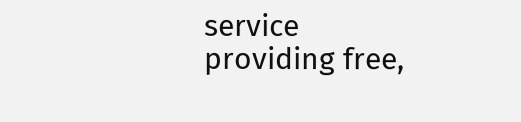service providing free,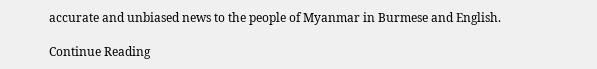accurate and unbiased news to the people of Myanmar in Burmese and English.

Continue Reading